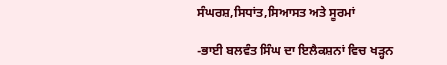ਸੰਘਰਸ਼,ਸਿਧਾਂਤ,ਸਿਆਸਤ ਅਤੇ ਸੂਰਮਾਂ

-ਭਾਈ ਬਲਵੰਤ ਸਿੰਘ ਦਾ ਇਲੈਕਸ਼ਨਾਂ ਵਿਚ ਖੜ੍ਹਨ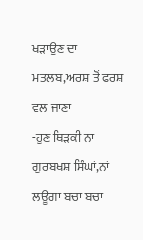ਖੜਾਉਣ ਦਾ ਮਤਲਬ,ਅਰਸ਼ ਤੋਂ ਫਰਸ਼ ਵਲ ਜਾਣਾ
-ਹੁਣ ਥਿੜਕੀ ਨਾ ਗੁਰਬਖਸ਼ ਸਿੰਘਾਂ,ਨਾਂ ਲਊਗਾ ਬਚਾ ਬਚਾ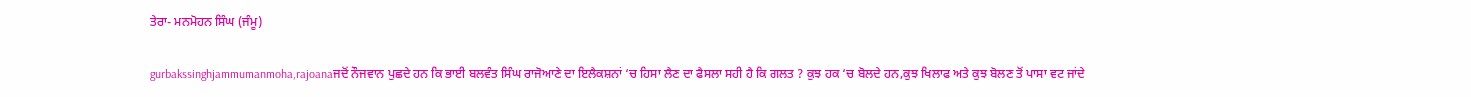ਤੇਰਾ- ਮਨਮੋਹਨ ਸਿੰਘ (ਜੰਮੂ)

gurbakssinghjammumanmoha,rajoanaਜਦੋਂ ਨੌਜਵਾਨ ਪੁਛਦੇ ਹਨ ਕਿ ਭਾਈ ਬਲਵੰਤ ਸਿੰਘ ਰਾਜੋਆਣੇ ਦਾ ਇਲੈਕਸ਼ਨਾਂ ‘ਚ ਹਿਸਾ ਲੈਣ ਦਾ ਫੈਸਲਾ ਸਹੀ ਹੈ ਕਿ ਗਲਤ ? ਕੁਝ ਹਕ ‘ਚ ਬੋਲਦੇ ਹਨ,ਕੁਝ ਖਿਲਾਫ ਅਤੇ ਕੁਝ ਬੋਲਣ ਤੋਂ ਪਾਸਾ ਵਟ ਜਾਂਦੇ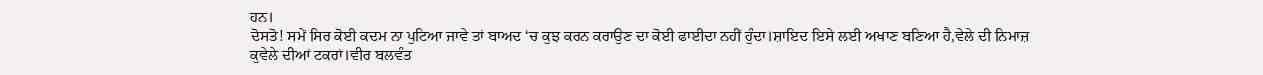ਹਨ।
ਦੋਸਤੋ! ਸਮੇਂ ਸਿਰ ਕੋਈ ਕਦਮ ਨਾ ਪੁਟਿਆ ਜਾਵੇ ਤਾਂ ਬਾਅਦ ‘ਚ ਕੁਝ ਕਰਨ ਕਰਾਉਣ ਦਾ ਕੋਈ ਫਾਈਦਾ ਨਹੀਂ ਹੁੰਦਾ।ਸ਼ਾਇਦ ਇਸੇ ਲਈ ਅਖਾਣ ਬਣਿਆ ਹੈ,ਵੇਲੇ ਦੀ ਨਿਮਾਜ਼ ਕੁਵੇਲੇ ਦੀਆਂ ਟਕਰਾਂ।ਵੀਰ ਬਲਵੰਤ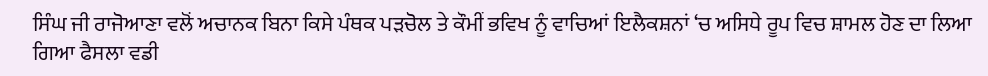ਸਿੰਘ ਜੀ ਰਾਜੋਆਣਾ ਵਲੋਂ ਅਚਾਨਕ ਬਿਨਾ ਕਿਸੇ ਪੰਥਕ ਪੜਚੋਲ ਤੇ ਕੌਮੀਂ ਭਵਿਖ ਨੂੰ ਵਾਚਿਆਂ ਇਲੈਕਸ਼ਨਾਂ ‘ਚ ਅਸਿਧੇ ਰੂਪ ਵਿਚ ਸ਼ਾਮਲ ਹੋਣ ਦਾ ਲਿਆ ਗਿਆ ਫੈਸਲਾ ਵਡੀ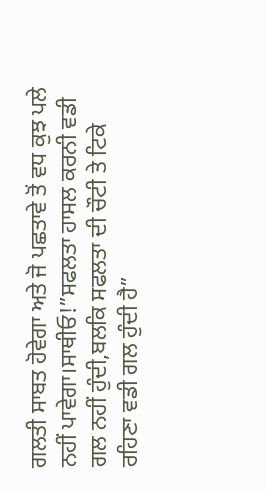ਗਲਤੀ ਸਾਬਤ ਹੋਵੇਗਾ ਅਤੇ ਜੋ ਪਛਤਾਵੇ ਤੋਂ ਵਧ ਕੁਝ ਪਲੇ ਨਹੀਂ ਪਾਵੇਗਾ।ਸਾਥੀਓ!”ਸਫਲਤਾ ਹਾਸਲ ਕਰਨੀ ਵਡੀ ਗਲ ਨਹੀਂ ਹੁੰਦੀ,ਬਲਕਿ ਸਫਲਤਾ ਦੀ ਚੌਟੀ ਤੇ ਟਿਕੇ ਰਹਿਣਾ ਵਡੀ ਗਲ ਹੁੰਦੀ ਹੈ”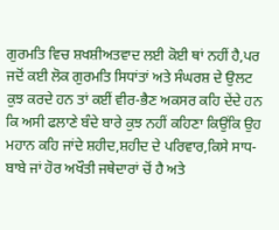ਗੁਰਮਤਿ ਵਿਚ ਸ਼ਖਸ਼ੀਅਤਵਾਦ ਲਈ ਕੋਈ ਥਾਂ ਨਹੀਂ ਹੈ,ਪਰ ਜਦੋਂ ਕਈ ਲੋਕ ਗੁਰਮਤਿ ਸਿਧਾਂਤਾਂ ਅਤੇ ਸੰਘਰਸ਼ ਦੇ ਉਲਟ ਕੁਝ ਕਰਦੇ ਹਨ ਤਾਂ ਕਈਂ ਵੀਰ-ਭੈਣ ਅਕਸਰ ਕਹਿ ਦੇਂਦੇ ਹਨ ਕਿ ਅਸੀ ਫਲਾਣੇ ਬੰਦੇ ਬਾਰੇ ਕੁਝ ਨਹੀਂ ਕਹਿਣਾ ਕਿਉਂਕਿ ਉਹ ਮਹਾਨ ਕਹਿ ਜਾਂਦੇ ਸ਼ਹੀਦ,ਸ਼ਹੀਦ ਦੇ ਪਰਿਵਾਰ,ਕਿਸੇ ਸਾਧ-ਬਾਬੇ ਜਾਂ ਹੋਰ ਅਖੌਤੀ ਜਥੇਦਾਰਾਂ ਚੋਂ ਹੈ ਅਤੇ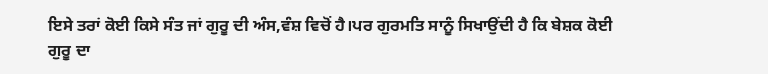ਇਸੇ ਤਰਾਂ ਕੋਈ ਕਿਸੇ ਸੰਤ ਜਾਂ ਗੁਰੂ ਦੀ ਅੰਸ,ਵੰਸ਼ ਵਿਚੋਂ ਹੈ।ਪਰ ਗੁਰਮਤਿ ਸਾਨੂੰ ਸਿਖਾਉਂਦੀ ਹੈ ਕਿ ਬੇਸ਼ਕ ਕੋਈ ਗੁਰੂ ਦਾ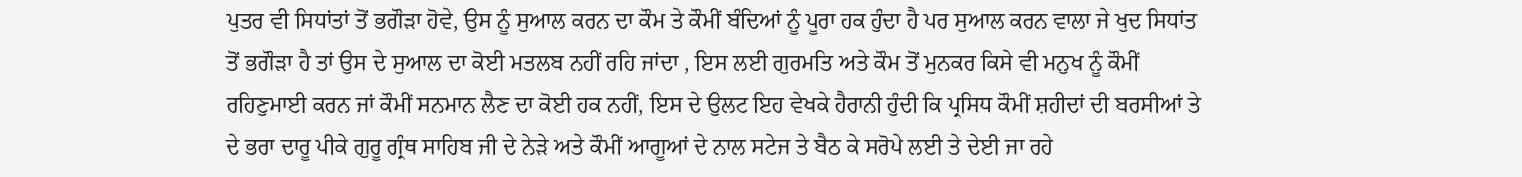ਪੁਤਰ ਵੀ ਸਿਧਾਂਤਾਂ ਤੋਂ ਭਗੌੜਾ ਹੋਵੇ, ਉਸ ਨੂੰ ਸੁਆਲ ਕਰਨ ਦਾ ਕੌਮ ਤੇ ਕੌਮੀਂ ਬੰਦਿਆਂ ਨੂੰ ਪੂਰਾ ਹਕ ਹੁੰਦਾ ਹੈ ਪਰ ਸੁਆਲ ਕਰਨ ਵਾਲਾ ਜੇ ਖੁਦ ਸਿਧਾਂਤ ਤੋਂ ਭਗੌੜਾ ਹੈ ਤਾਂ ਉਸ ਦੇ ਸੁਆਲ ਦਾ ਕੋਈ ਮਤਲਬ ਨਹੀਂ ਰਹਿ ਜਾਂਦਾ , ਇਸ ਲਈ ਗੁਰਮਤਿ ਅਤੇ ਕੌਮ ਤੋਂ ਮੁਨਕਰ ਕਿਸੇ ਵੀ ਮਨੁਖ ਨੂੰ ਕੌਮੀਂ ਰਹਿਣੁਮਾਈ ਕਰਨ ਜਾਂ ਕੌਮੀਂ ਸਨਮਾਨ ਲੈਣ ਦਾ ਕੋਈ ਹਕ ਨਹੀਂ, ਇਸ ਦੇ ਉਲਟ ਇਹ ਵੇਖਕੇ ਹੈਰਾਨੀ ਹੁੰਦੀ ਕਿ ਪ੍ਰਸਿਧ ਕੌਮੀਂ ਸ਼ਹੀਦਾਂ ਦੀ ਬਰਸੀਆਂ ਤੇ ਦੇ ਭਰਾ ਦਾਰੂ ਪੀਕੇ ਗੁਰੂ ਗ੍ਰੰਥ ਸਾਹਿਬ ਜੀ ਦੇ ਨੇੜੇ ਅਤੇ ਕੌਮੀਂ ਆਗੂਆਂ ਦੇ ਨਾਲ ਸਟੇਜ ਤੇ ਬੈਠ ਕੇ ਸਰੋਪੇ ਲਈ ਤੇ ਦੇਈ ਜਾ ਰਹੇ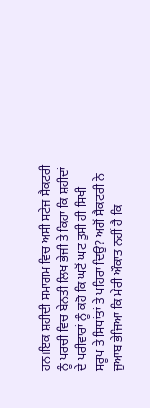ਹਨ।ਇਕ ਸ਼ਹੀਦੀ ਸਮਾਗਮ ਵਿਚ ਅਸੀ ਸਟੇਜ ਸੈਕਟਰੀ ਨੂੰ ਪਰਚੀ ਵਿਚ ਬੇਨਤੀ ਲਿਖ ਭੇਜੀ ਤੇ ਕਿਹਾ ਕਿ ਸ਼ਹੀਦਾਂ ਦੇ ਪਰੀਵਾਰਾਂ ਨੂੰ ਕਹੋ ਕਿ ਘਟੋਂ ਘਟ ਤੁਸੀ ਹੀ ਸਿਖੀ ਸਰੂਪ ਤੇ ਸਿਧਾਂਤਾਂ ਤੇ ਪਹਿਰਾ ਦਿਉ? ਅਗੋਂ ਸੈਕਟਰੀ ਨੇ ਜੁਆਬ ਭੇਜਿਆ ਕਿ ਮੇਰੀ ਔਕਾਤ ਨਹੀਂ ਹੈ ਕਿ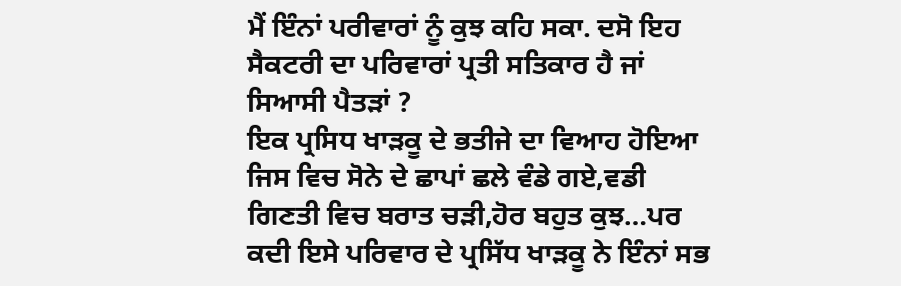ਮੈਂ ਇੰਨਾਂ ਪਰੀਵਾਰਾਂ ਨੂੰ ਕੁਝ ਕਹਿ ਸਕਾ. ਦਸੋ ਇਹ ਸੈਕਟਰੀ ਦਾ ਪਰਿਵਾਰਾਂ ਪ੍ਰਤੀ ਸਤਿਕਾਰ ਹੈ ਜਾਂ ਸਿਆਸੀ ਪੈਤੜਾਂ ?
ਇਕ ਪ੍ਰਸਿਧ ਖਾੜਕੂ ਦੇ ਭਤੀਜੇ ਦਾ ਵਿਆਹ ਹੋਇਆ ਜਿਸ ਵਿਚ ਸੋਨੇ ਦੇ ਛਾਪਾਂ ਛਲੇ ਵੰਡੇ ਗਏ,ਵਡੀ ਗਿਣਤੀ ਵਿਚ ਬਰਾਤ ਚੜੀ,ਹੋਰ ਬਹੁਤ ਕੁਝ…ਪਰ ਕਦੀ ਇਸੇ ਪਰਿਵਾਰ ਦੇ ਪ੍ਰਸਿੱਧ ਖਾੜਕੂ ਨੇ ਇੰਨਾਂ ਸਭ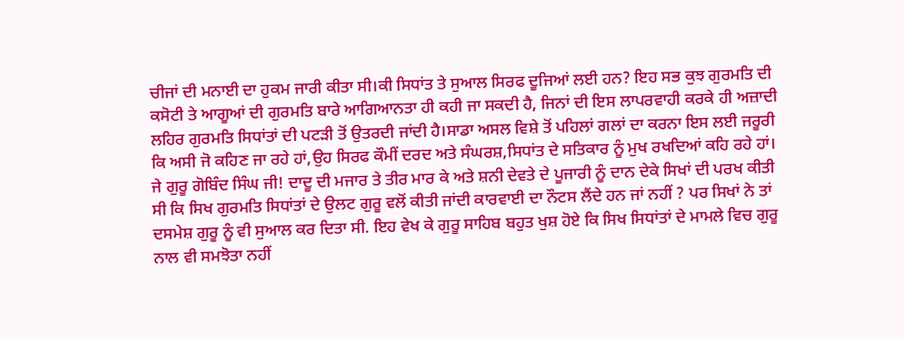ਚੀਜਾਂ ਦੀ ਮਨਾਈ ਦਾ ਹੁਕਮ ਜਾਰੀ ਕੀਤਾ ਸੀ।ਕੀ ਸਿਧਾਂਤ ਤੇ ਸੁਆਲ ਸਿਰਫ ਦੂਜਿਆਂ ਲਈ ਹਨ? ਇਹ ਸਭ ਕੁਝ ਗੁਰਮਤਿ ਦੀ ਕਸੋਟੀ ਤੇ ਆਗੂਆਂ ਦੀ ਗੁਰਮਤਿ ਬਾਰੇ ਆਗਿਆਨਤਾ ਹੀ ਕਹੀ ਜਾ ਸਕਦੀ ਹੈ, ਜਿਨਾਂ ਦੀ ਇਸ ਲਾਪਰਵਾਹੀ ਕਰਕੇ ਹੀ ਅਜ਼ਾਦੀ ਲਹਿਰ ਗੁਰਮਤਿ ਸਿਧਾਂਤਾਂ ਦੀ ਪਟੜੀ ਤੋਂ ਉਤਰਦੀ ਜਾਂਦੀ ਹੈ।ਸਾਡਾ ਅਸਲ ਵਿਸ਼ੇ ਤੋਂ ਪਹਿਲਾਂ ਗਲਾਂ ਦਾ ਕਰਨਾ ਇਸ ਲਈ ਜਰੂਰੀ ਕਿ ਅਸੀ ਜੋ ਕਹਿਣ ਜਾ ਰਹੇ ਹਾਂ,ਉਹ ਸਿਰਫ ਕੌਮੀਂ ਦਰਦ ਅਤੇ ਸੰਘਰਸ਼,ਸਿਧਾਂਤ ਦੇ ਸਤਿਕਾਰ ਨੂੰ ਮੁਖ ਰਖਦਿਆਂ ਕਹਿ ਰਹੇ ਹਾਂ।
ਜੇ ਗੁਰੂ ਗੋਬਿੰਦ ਸਿੰਘ ਜੀ! ਦਾਦੂ ਦੀ ਮਜਾਰ ਤੇ ਤੀਰ ਮਾਰ ਕੇ ਅਤੇ ਸ਼ਨੀ ਦੇਵਤੇ ਦੇ ਪੂਜਾਰੀ ਨੂੰ ਦਾਨ ਦੇਕੇ ਸਿਖਾਂ ਦੀ ਪਰਖ ਕੀਤੀ ਸੀ ਕਿ ਸਿਖ ਗੁਰਮਤਿ ਸਿਧਾਂਤਾਂ ਦੇ ਉਲਟ ਗੁਰੂ ਵਲੋਂ ਕੀਤੀ ਜਾਂਦੀ ਕਾਰਵਾਈ ਦਾ ਨੌਟਸ ਲੈਂਦੇ ਹਨ ਜਾਂ ਨਹੀਂ ? ਪਰ ਸਿਖਾਂ ਨੇ ਤਾਂ ਦਸਮੇਸ਼ ਗੁਰੂ ਨੂੰ ਵੀ ਸੁਆਲ ਕਰ ਦਿਤਾ ਸੀ. ਇਹ ਵੇਖ ਕੇ ਗੁਰੂ ਸਾਹਿਬ ਬਹੁਤ ਖੁਸ਼ ਹੋਏ ਕਿ ਸਿਖ ਸਿਧਾਂਤਾਂ ਦੇ ਮਾਮਲੇ ਵਿਚ ਗੁਰੂ ਨਾਲ ਵੀ ਸਮਝੋਤਾ ਨਹੀਂ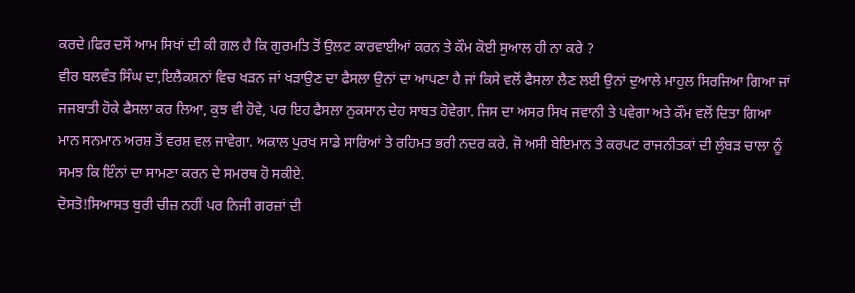ਕਰਦੇ।ਫਿਰ ਦਸੋਂ ਆਮ ਸਿਖਾਂ ਦੀ ਕੀ ਗਲ ਹੈ ਕਿ ਗੁਰਮਤਿ ਤੋਂ ਉਲਟ ਕਾਰਵਾਈਆਂ ਕਰਨ ਤੇ ਕੌਮ ਕੋਈ ਸੁਆਲ ਹੀ ਨਾ ਕਰੇ ?
ਵੀਰ ਬਲਵੰਤ ਸਿੰਘ ਦਾ,ਇਲੈਕਸ਼ਨਾਂ ਵਿਚ ਖੜਨ ਜਾਂ ਖੜਾਉਣ ਦਾ ਫੈਸਲਾ ਉਨਾਂ ਦਾ ਆਪਣਾ ਹੈ ਜਾਂ ਕਿਸੇ ਵਲੋਂ ਫੈਸਲਾ ਲੈਣ ਲਈ ਉਨਾਂ ਦੁਆਲੇ ਮਾਹੁਲ ਸਿਰਜਿਆ ਗਿਆ ਜਾਂ ਜਜਬਾਤੀ ਹੋਕੇ ਫੈਸਲਾ ਕਰ ਲਿਆ, ਕੁਝ ਵੀ ਹੋਵੇ, ਪਰ ਇਹ ਫੈਸਲਾ ਨੁਕਸਾਨ ਦੇਹ ਸਾਬਤ ਹੋਵੇਗਾ. ਜਿਸ ਦਾ ਅਸਰ ਸਿਖ ਜਵਾਨੀ ਤੇ ਪਵੇਗਾ ਅਤੇ ਕੌਮ ਵਲੋਂ ਦਿਤਾ ਗਿਆ ਮਾਨ ਸਨਮਾਨ ਅਰਸ਼ ਤੋਂ ਵਰਸ਼ ਵਲ ਜਾਵੇਗਾ. ਅਕਾਲ ਪੁਰਖ ਸਾਡੇ ਸਾਰਿਆਂ ਤੇ ਰਹਿਮਤ ਭਰੀ ਨਦਰ ਕਰੇ. ਜੋ ਅਸੀ ਬੇਇਮਾਨ ਤੇ ਕਰਪਟ ਰਾਜਨੀਤਕਾਂ ਦੀ ਲੁੰਬੜ ਚਾਲਾ ਨੂੰ ਸਮਝ ਕਿ ਇੰਨਾਂ ਦਾ ਸਾਮਣਾ ਕਰਨ ਦੇ ਸਮਰਥ ਹੋ ਸਕੀਏ.
ਦੋਸਤੋ!ਸਿਆਸਤ ਬੁਰੀ ਚੀਜ਼ ਨਹੀਂ ਪਰ ਨਿਜੀ ਗਰਜ਼ਾਂ ਦੀ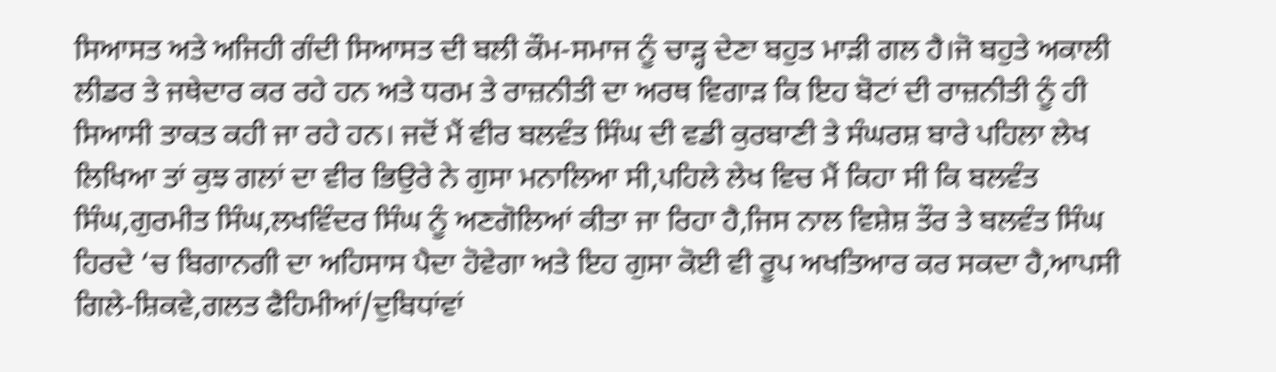ਸਿਆਸਤ ਅਤੇ ਅਜਿਹੀ ਗੰਦੀ ਸਿਆਸਤ ਦੀ ਬਲੀ ਕੌਮ-ਸਮਾਜ ਨੂੰ ਚਾੜ੍ਹ ਦੇਣਾ ਬਹੁਤ ਮਾੜੀ ਗਲ ਹੈ।ਜੋ ਬਹੁਤੇ ਅਕਾਲੀ ਲੀਡਰ ਤੇ ਜਥੇਦਾਰ ਕਰ ਰਹੇ ਹਨ ਅਤੇ ਧਰਮ ਤੇ ਰਾਜ਼ਨੀਤੀ ਦਾ ਅਰਥ ਵਿਗਾੜ ਕਿ ਇਹ ਬੋਟਾਂ ਦੀ ਰਾਜ਼ਨੀਤੀ ਨੂੰ ਹੀ ਸਿਆਸੀ ਤਾਕਤ ਕਹੀ ਜਾ ਰਹੇ ਹਨ। ਜਦੋਂ ਮੈਂ ਵੀਰ ਬਲਵੰਤ ਸਿੰਘ ਦੀ ਵਡੀ ਕੁਰਬਾਣੀ ਤੇ ਸੰਘਰਸ਼ ਬਾਰੇ ਪਹਿਲਾ ਲੇਖ ਲਿਖਿਆ ਤਾਂ ਕੁਝ ਗਲਾਂ ਦਾ ਵੀਰ ਭਿਉਰੇ ਨੇ ਗੁਸਾ ਮਨਾਲਿਆ ਸੀ,ਪਹਿਲੇ ਲੇਖ ਵਿਚ ਮੈਂ ਕਿਹਾ ਸੀ ਕਿ ਬਲਵੰਤ ਸਿੰਘ,ਗੁਰਮੀਤ ਸਿੰਘ,ਲਖਵਿੰਦਰ ਸਿੰਘ ਨੂੰ ਅਣਗੋਲਿਆਂ ਕੀਤਾ ਜਾ ਰਿਹਾ ਹੈ,ਜਿਸ ਨਾਲ ਵਿਸ਼ੇਸ਼ ਤੌਰ ਤੇ ਬਲਵੰਤ ਸਿੰਘ ਹਿਰਦੇ ‘ਚ ਬਿਗਾਨਗੀ ਦਾ ਅਹਿਸਾਸ ਪੈਦਾ ਹੋਵੇਗਾ ਅਤੇ ਇਹ ਗੁਸਾ ਕੋਈ ਵੀ ਰੂਪ ਅਖਤਿਆਰ ਕਰ ਸਕਦਾ ਹੈ,ਆਪਸੀ ਗਿਲੇ-ਸ਼ਿਕਵੇ,ਗਲਤ ਫੈਹਿਮੀਆਂ/ਦੁਬਿਧਾਂਵਾਂ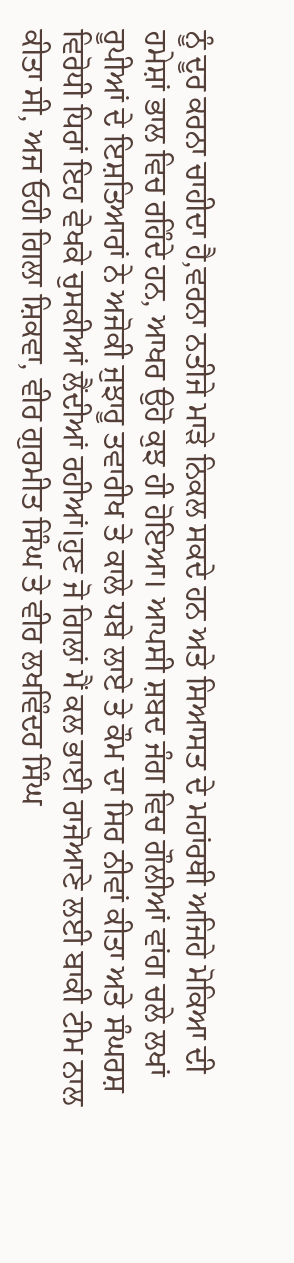ਨੂੰ ਦੂਰ ਕਰਨਾ ਚਾਹੀਦਾ ਹੈ,ਵਰਨਾ ਨਤੀਜੇ ਮਾੜੇ ਨਿਕਲ ਸਕਦੇ ਹਨ ਅਤੇ ਸਿਆਸਤ ਦੇ ਮਹਾਂਰਥੀ ਅਜਿਹੇ ਮੋਕਿਆ ਦੀ ਹਮੇਸ਼ਾਂ ਭਾਲ ਵਿਚ ਰਹਿੰਦੇ ਹਨ, ਆਖਰ ਉਹੋ ਕੁਝ ਹੀ ਹੋਇਆ। ਆਪਸੀ ਸ਼ਬਦ ਜੰਗ ਵਿਚ ਗੌਲੀਆਂ ਵਾਂਗ ਚਲੇ ਲਖਾਂ ਰੂਪੀਆਂ ਦੇ ਇਸ਼ਤਿਆਰਾਂ ਨੇ ਅਜੋਕੀ ਜੁਝਾਰੂ ਤਵਾਰੀਖ ਤੇ ਕਾਲੇ ਧਬੇ ਲਾਏ ਤੇ ਕੌਮ ਦਾ ਸਿਰ ਨੀਵਾਂ ਕੀਤਾ ਅਤੇ ਸੰਘਰਸ਼ ਵਿਰੋਧੀ ਧਿਰਾਂ ਇਹ ਵੇਖਕੇ ਚੁਸਕੀਆਂ ਲੈਂਦੀਆਂ ਰਹੀਆਂ।ਹੁਣ ਜੋ ਗਿਲਾਂ ਮੈਂ ਕਲ ਭਾਈ ਰਾਜੋਆਣੇ ਲਈ ਬਾਕੀ ਟੀਮ ਨਾਲ ਕੀਤਾ ਸੀ, ਅਜ ਓਹੀ ਗਿਲਾ ਸ਼ਿਕਵਾ, ਵੀਰ ਗੁਰਮੀਤ ਸਿੰਘ ਤੇ ਵੀਰ ਲਖਵਿੰਦਰ ਸਿੰਘ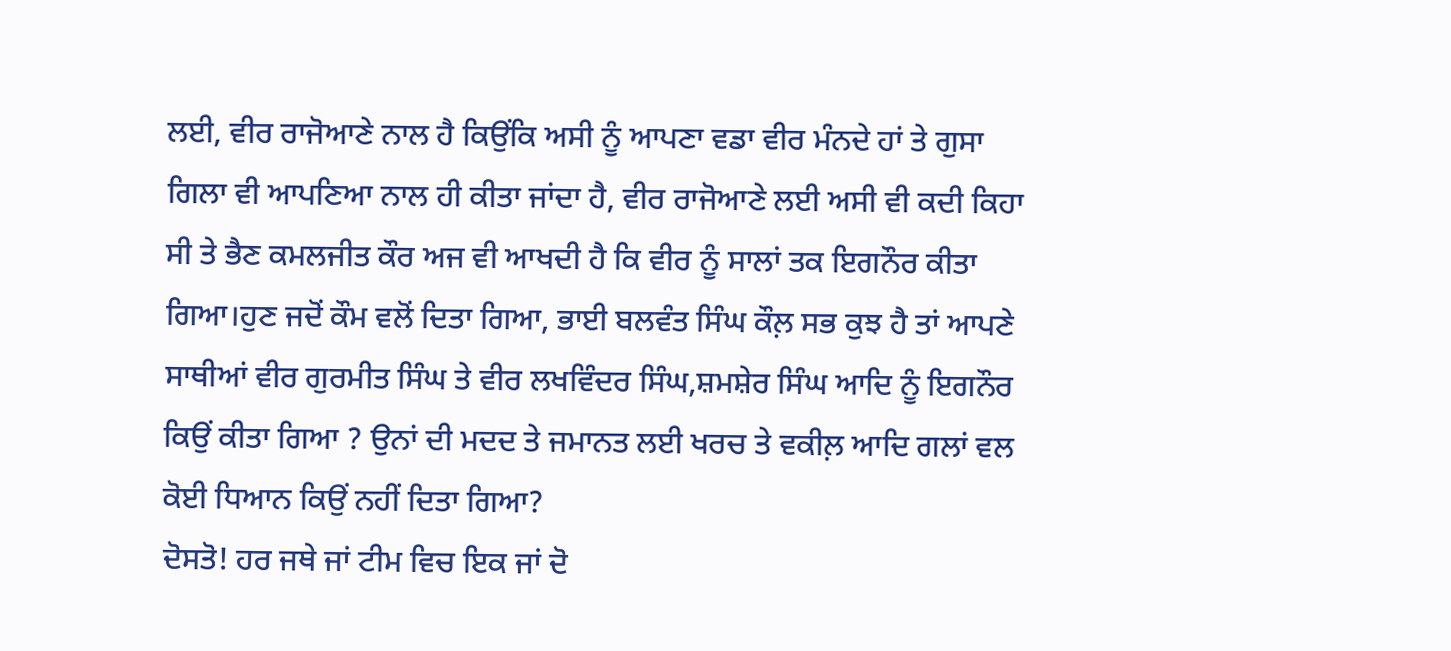ਲਈ, ਵੀਰ ਰਾਜੋਆਣੇ ਨਾਲ ਹੈ ਕਿਉਂਕਿ ਅਸੀ ਨੂੰ ਆਪਣਾ ਵਡਾ ਵੀਰ ਮੰਨਦੇ ਹਾਂ ਤੇ ਗੁਸਾ ਗਿਲਾ ਵੀ ਆਪਣਿਆ ਨਾਲ ਹੀ ਕੀਤਾ ਜਾਂਦਾ ਹੈ, ਵੀਰ ਰਾਜੋਆਣੇ ਲਈ ਅਸੀ ਵੀ ਕਦੀ ਕਿਹਾ ਸੀ ਤੇ ਭੈਣ ਕਮਲਜੀਤ ਕੌਰ ਅਜ ਵੀ ਆਖਦੀ ਹੈ ਕਿ ਵੀਰ ਨੂੰ ਸਾਲਾਂ ਤਕ ਇਗਨੌਰ ਕੀਤਾ ਗਿਆ।ਹੁਣ ਜਦੋਂ ਕੌਮ ਵਲੋਂ ਦਿਤਾ ਗਿਆ, ਭਾਈ ਬਲਵੰਤ ਸਿੰਘ ਕੌਲ਼ ਸਭ ਕੁਝ ਹੈ ਤਾਂ ਆਪਣੇ ਸਾਥੀਆਂ ਵੀਰ ਗੁਰਮੀਤ ਸਿੰਘ ਤੇ ਵੀਰ ਲਖਵਿੰਦਰ ਸਿੰਘ,ਸ਼ਮਸ਼ੇਰ ਸਿੰਘ ਆਦਿ ਨੂੰ ਇਗਨੌਰ ਕਿਉਂ ਕੀਤਾ ਗਿਆ ? ਉਨਾਂ ਦੀ ਮਦਦ ਤੇ ਜਮਾਨਤ ਲਈ ਖਰਚ ਤੇ ਵਕੀਲ਼ ਆਦਿ ਗਲਾਂ ਵਲ ਕੋਈ ਧਿਆਨ ਕਿਉਂ ਨਹੀਂ ਦਿਤਾ ਗਿਆ?
ਦੋਸਤੋ! ਹਰ ਜਥੇ ਜਾਂ ਟੀਮ ਵਿਚ ਇਕ ਜਾਂ ਦੋ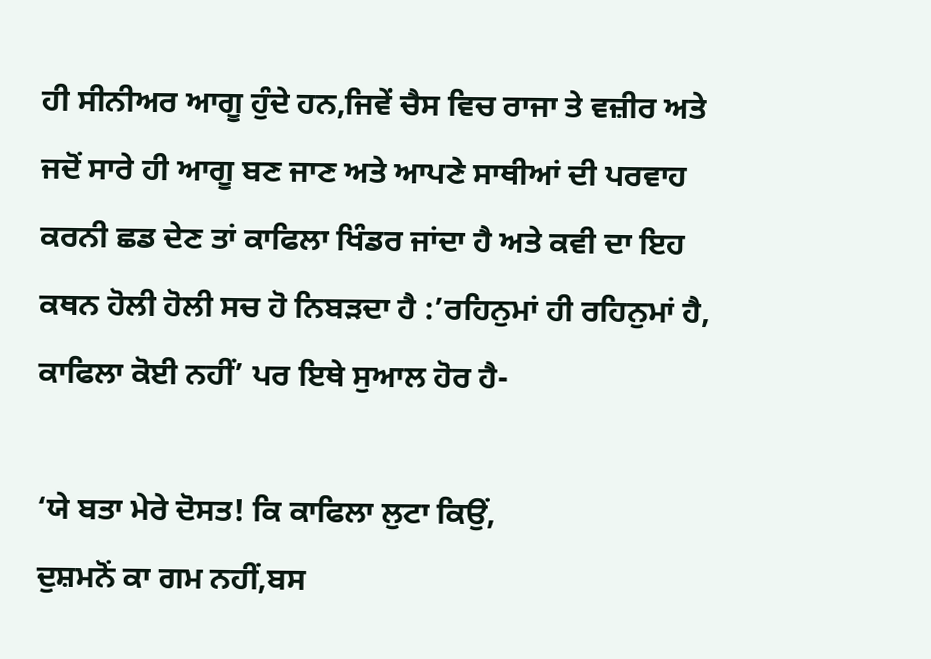ਹੀ ਸੀਨੀਅਰ ਆਗੂ ਹੁੰਦੇ ਹਨ,ਜਿਵੇਂ ਚੈਸ ਵਿਚ ਰਾਜਾ ਤੇ ਵਜ਼ੀਰ ਅਤੇ ਜਦੋਂ ਸਾਰੇ ਹੀ ਆਗੂ ਬਣ ਜਾਣ ਅਤੇ ਆਪਣੇ ਸਾਥੀਆਂ ਦੀ ਪਰਵਾਹ ਕਰਨੀ ਛਡ ਦੇਣ ਤਾਂ ਕਾਫਿਲਾ ਖਿੰਡਰ ਜਾਂਦਾ ਹੈ ਅਤੇ ਕਵੀ ਦਾ ਇਹ ਕਥਨ ਹੋਲੀ ਹੋਲੀ ਸਚ ਹੋ ਨਿਬੜਦਾ ਹੈ :’ਰਹਿਨੁਮਾਂ ਹੀ ਰਹਿਨੁਮਾਂ ਹੈ, ਕਾਫਿਲਾ ਕੋਈ ਨਹੀਂ’ ਪਰ ਇਥੇ ਸੁਆਲ ਹੋਰ ਹੈ-

‘ਯੇ ਬਤਾ ਮੇਰੇ ਦੋਸਤ! ਕਿ ਕਾਫਿਲਾ ਲੁਟਾ ਕਿਉਂ,
ਦੁਸ਼ਮਨੋਂ ਕਾ ਗਮ ਨਹੀਂ,ਬਸ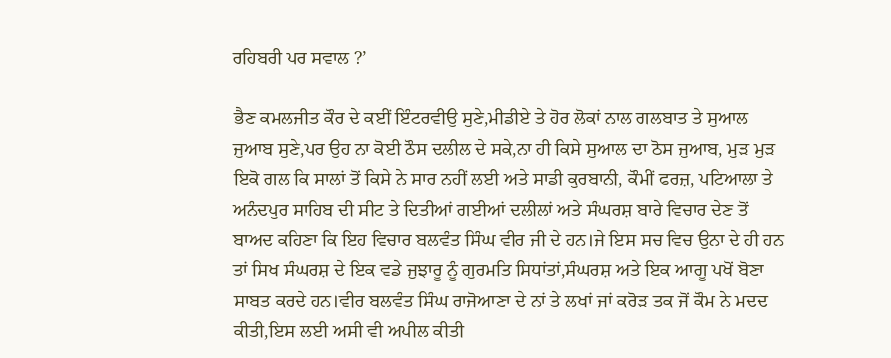ਰਹਿਬਰੀ ਪਰ ਸਵਾਲ ?’

ਭੈਣ ਕਮਲਜੀਤ ਕੌਰ ਦੇ ਕਈਂ ਇੰਟਰਵੀਉ ਸੁਣੇ,ਮੀਡੀਏ ਤੇ ਹੋਰ ਲੋਕਾਂ ਨਾਲ ਗਲਬਾਤ ਤੇ ਸੁਆਲ ਜੁਆਬ ਸੁਣੇ,ਪਰ ਉਹ ਨਾ ਕੋਈ ਠੌਸ ਦਲੀਲ ਦੇ ਸਕੇ,ਨਾ ਹੀ ਕਿਸੇ ਸੁਆਲ ਦਾ ਠੋਸ ਜੁਆਬ, ਮੁੜ ਮੁੜ ਇਕੋ ਗਲ ਕਿ ਸਾਲਾਂ ਤੋਂ ਕਿਸੇ ਨੇ ਸਾਰ ਨਹੀਂ ਲਈ ਅਤੇ ਸਾਡੀ ਕੁਰਬਾਨੀ, ਕੌਮੀਂ ਫਰਜ਼, ਪਟਿਆਲਾ ਤੇ ਅਨੰਦਪੁਰ ਸਾਹਿਬ ਦੀ ਸੀਟ ਤੇ ਦਿਤੀਆਂ ਗਈਆਂ ਦਲੀਲਾਂ ਅਤੇ ਸੰਘਰਸ਼ ਬਾਰੇ ਵਿਚਾਰ ਦੇਣ ਤੋਂ ਬਾਅਦ ਕਹਿਣਾ ਕਿ ਇਹ ਵਿਚਾਰ ਬਲਵੰਤ ਸਿੰਘ ਵੀਰ ਜੀ ਦੇ ਹਨ।ਜੇ ਇਸ ਸਚ ਵਿਚ ਉਨਾ ਦੇ ਹੀ ਹਨ ਤਾਂ ਸਿਖ ਸੰਘਰਸ਼ ਦੇ ਇਕ ਵਡੇ ਜੁਝਾਰੂ ਨੂੰ ਗੁਰਮਤਿ ਸਿਧਾਂਤਾਂ,ਸੰਘਰਸ਼ ਅਤੇ ਇਕ ਆਗੂ ਪਖੋਂ ਬੋਣਾ ਸਾਬਤ ਕਰਦੇ ਹਨ।ਵੀਰ ਬਲਵੰਤ ਸਿੰਘ ਰਾਜੋਆਣਾ ਦੇ ਨਾਂ ਤੇ ਲਖਾਂ ਜਾਂ ਕਰੋੜ ਤਕ ਜੋਂ ਕੌਮ ਨੇ ਮਦਦ ਕੀਤੀ,ਇਸ ਲਈ ਅਸੀ ਵੀ ਅਪੀਲ ਕੀਤੀ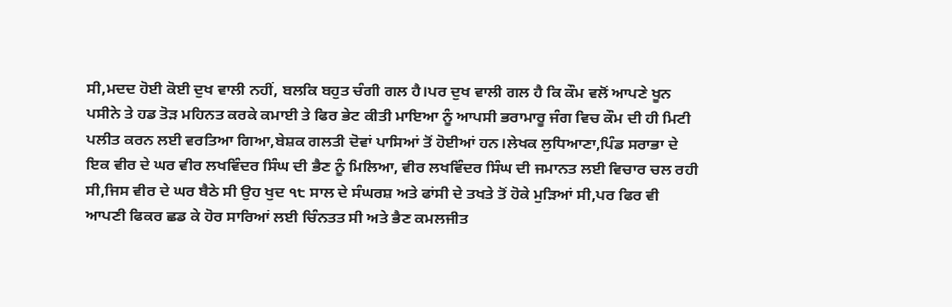ਸੀ,ਮਦਦ ਹੋਈ ਕੋਈ ਦੁਖ ਵਾਲੀ ਨਹੀਂ, ਬਲਕਿ ਬਹੁਤ ਚੰਗੀ ਗਲ ਹੈ।ਪਰ ਦੁਖ ਵਾਲੀ ਗਲ ਹੈ ਕਿ ਕੌਮ ਵਲੋਂ ਆਪਣੇ ਖੂਨ ਪਸੀਨੇ ਤੇ ਹਡ ਤੋੜ ਮਹਿਨਤ ਕਰਕੇ ਕਮਾਈ ਤੇ ਫਿਰ ਭੇਟ ਕੀਤੀ ਮਾਇਆ ਨੂੰ ਆਪਸੀ ਭਰਾਮਾਰੂ ਜੰਗ ਵਿਚ ਕੌਮ ਦੀ ਹੀ ਮਿਟੀ ਪਲੀਤ ਕਰਨ ਲਈ ਵਰਤਿਆ ਗਿਆ,ਬੇਸ਼ਕ ਗਲਤੀ ਦੋਵਾਂ ਪਾਸਿਆਂ ਤੋਂ ਹੋਈਆਂ ਹਨ।ਲੇਖਕ ਲੁਧਿਆਣਾ,ਪਿੰਡ ਸਰਾਭਾ ਦੇ ਇਕ ਵੀਰ ਦੇ ਘਰ ਵੀਰ ਲਖਵਿੰਦਰ ਸਿੰਘ ਦੀ ਭੈਣ ਨੂੰ ਮਿਲਿਆ, ਵੀਰ ਲਖਵਿੰਦਰ ਸਿੰਘ ਦੀ ਜਮਾਨਤ ਲਈ ਵਿਚਾਰ ਚਲ ਰਹੀ ਸੀ,ਜਿਸ ਵੀਰ ਦੇ ਘਰ ਬੈਠੇ ਸੀ ਉਹ ਖੁਦ ੧੮ ਸਾਲ ਦੇ ਸੰਘਰਸ਼ ਅਤੇ ਫਾਂਸੀ ਦੇ ਤਖਤੇ ਤੋਂ ਹੋਕੇ ਮੁੜਿਆਂ ਸੀ,ਪਰ ਫਿਰ ਵੀ ਆਪਣੀ ਫਿਕਰ ਛਡ ਕੇ ਹੋਰ ਸਾਰਿਆਂ ਲਈ ਚਿੰਨਤਤ ਸੀ ਅਤੇ ਭੈਣ ਕਮਲਜੀਤ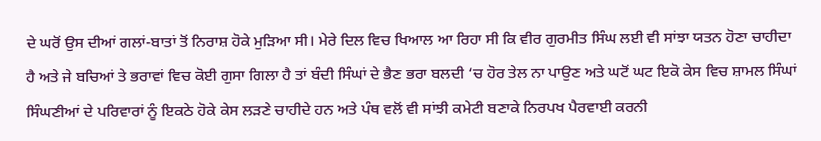ਦੇ ਘਰੋਂ ਉਸ ਦੀਆਂ ਗਲਾਂ-ਬਾਤਾਂ ਤੋਂ ਨਿਰਾਸ਼ ਹੋਕੇ ਮੁੜਿਆ ਸੀ। ਮੇਰੇ ਦਿਲ ਵਿਚ ਖਿਆਲ ਆ ਰਿਹਾ ਸੀ ਕਿ ਵੀਰ ਗੁਰਮੀਤ ਸਿੰਘ ਲਈ ਵੀ ਸਾਂਝਾ ਯਤਨ ਹੋਣਾ ਚਾਹੀਦਾ ਹੈ ਅਤੇ ਜੇ ਬਚਿਆਂ ਤੇ ਭਰਾਵਾਂ ਵਿਚ ਕੋਈ ਗੁਸਾ ਗਿਲਾ ਹੈ ਤਾਂ ਬੰਦੀ ਸਿੰਘਾਂ ਦੇ ਭੈਣ ਭਰਾ ਬਲਦੀ ‘ਚ ਹੋਰ ਤੇਲ ਨਾ ਪਾਉਣ ਅਤੇ ਘਟੋਂ ਘਟ ਇਕੋ ਕੇਸ ਵਿਚ ਸ਼ਾਮਲ ਸਿੰਘਾਂ ਸਿੰਘਣੀਆਂ ਦੇ ਪਰਿਵਾਰਾਂ ਨੂੰ ਇਕਠੇ ਹੋਕੇ ਕੇਸ ਲੜਣੇ ਚਾਹੀਦੇ ਹਨ ਅਤੇ ਪੰਥ ਵਲੋਂ ਵੀ ਸਾਂਝੀ ਕਮੇਟੀ ਬਣਾਕੇ ਨਿਰਪਖ ਪੈਰਵਾਈ ਕਰਨੀ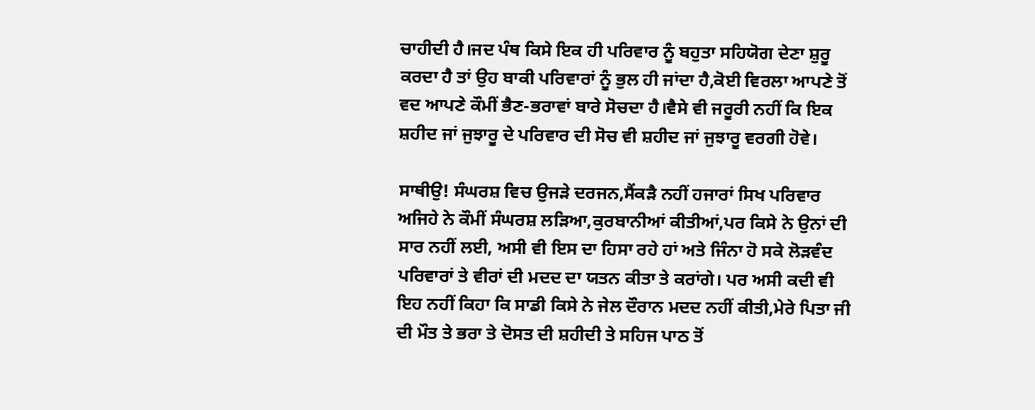ਚਾਹੀਦੀ ਹੈ।ਜਦ ਪੰਥ ਕਿਸੇ ਇਕ ਹੀ ਪਰਿਵਾਰ ਨੂੰ ਬਹੁਤਾ ਸਹਿਯੋਗ ਦੇਣਾ ਸ਼ੁਰੂ ਕਰਦਾ ਹੈ ਤਾਂ ਉਹ ਬਾਕੀ ਪਰਿਵਾਰਾਂ ਨੂੰ ਭੁਲ ਹੀ ਜਾਂਦਾ ਹੈ,ਕੋਈ ਵਿਰਲਾ ਆਪਣੇ ਤੋਂ ਵਦ ਆਪਣੇ ਕੌਮੀਂ ਭੈਣ-ਭਰਾਵਾਂ ਬਾਰੇ ਸੋਚਦਾ ਹੈ।ਵੈਸੇ ਵੀ ਜਰੂਰੀ ਨਹੀਂ ਕਿ ਇਕ ਸ਼ਹੀਦ ਜਾਂ ਜੁਝਾਰੂ ਦੇ ਪਰਿਵਾਰ ਦੀ ਸੋਚ ਵੀ ਸ਼ਹੀਦ ਜਾਂ ਜੁਝਾਰੂ ਵਰਗੀ ਹੋਵੇ।

ਸਾਥੀਉ! ਸੰਘਰਸ਼ ਵਿਚ ਉਜੜੇ ਦਰਜਨ,ਸੈਂਕੜੈ ਨਹੀਂ ਹਜਾਰਾਂ ਸਿਖ ਪਰਿਵਾਰ ਅਜਿਹੇ ਨੇ ਕੌਮੀਂ ਸੰਘਰਸ਼ ਲੜਿਆ,ਕੁਰਬਾਨੀਆਂ ਕੀਤੀਆਂ,ਪਰ ਕਿਸੇ ਨੇ ਉਨਾਂ ਦੀ ਸਾਰ ਨਹੀਂ ਲਈ, ਅਸੀ ਵੀ ਇਸ ਦਾ ਹਿਸਾ ਰਹੇ ਹਾਂ ਅਤੇ ਜਿੰਨਾ ਹੋ ਸਕੇ ਲੋੜਵੰਦ ਪਰਿਵਾਰਾਂ ਤੇ ਵੀਰਾਂ ਦੀ ਮਦਦ ਦਾ ਯਤਨ ਕੀਤਾ ਤੇ ਕਰਾਂਗੇ। ਪਰ ਅਸੀ ਕਦੀ ਵੀ ਇਹ ਨਹੀਂ ਕਿਹਾ ਕਿ ਸਾਡੀ ਕਿਸੇ ਨੇ ਜੇਲ ਦੌਰਾਨ ਮਦਦ ਨਹੀਂ ਕੀਤੀ,ਮੇਰੇ ਪਿਤਾ ਜੀ ਦੀ ਮੌਤ ਤੇ ਭਰਾ ਤੇ ਦੋਸਤ ਦੀ ਸ਼ਹੀਦੀ ਤੇ ਸਹਿਜ ਪਾਠ ਤੋਂ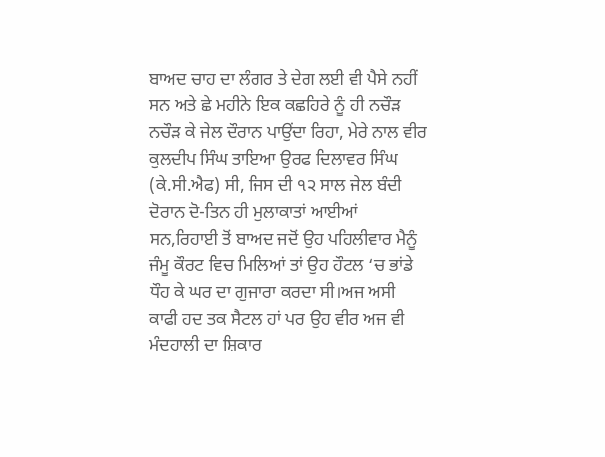ਬਾਅਦ ਚਾਹ ਦਾ ਲੰਗਰ ਤੇ ਦੇਗ ਲਈ ਵੀ ਪੈਸੇ ਨਹੀਂ ਸਨ ਅਤੇ ਛੇ ਮਹੀਨੇ ਇਕ ਕਛਹਿਰੇ ਨੂੰ ਹੀ ਨਚੌੜ ਨਚੌੜ ਕੇ ਜੇਲ ਦੌਰਾਨ ਪਾਉਂਦਾ ਰਿਹਾ, ਮੇਰੇ ਨਾਲ ਵੀਰ ਕੁਲਦੀਪ ਸਿੰਘ ਤਾਇਆ ਉਰਫ ਦਿਲਾਵਰ ਸਿੰਘ (ਕੇ.ਸੀ.ਐਫ) ਸੀ, ਜਿਸ ਦੀ ੧੨ ਸਾਲ ਜੇਲ ਬੰਦੀ ਦੋਰਾਨ ਦੋ-ਤਿਨ ਹੀ ਮੁਲਾਕਾਤਾਂ ਆਈਆਂ ਸਨ,ਰਿਹਾਈ ਤੋਂ ਬਾਅਦ ਜਦੋਂ ਉਹ ਪਹਿਲੀਵਾਰ ਮੈਨੂੰ ਜੰਮੂ ਕੌਰਟ ਵਿਚ ਮਿਲਿਆਂ ਤਾਂ ਉਹ ਹੌਟਲ ‘ਚ ਭਾਂਡੇ ਧੌਹ ਕੇ ਘਰ ਦਾ ਗੁਜਾਰਾ ਕਰਦਾ ਸੀ।ਅਜ ਅਸੀ ਕਾਫੀ ਹਦ ਤਕ ਸੈਟਲ ਹਾਂ ਪਰ ਉਹ ਵੀਰ ਅਜ ਵੀ  ਮੰਦਹਾਲੀ ਦਾ ਸ਼ਿਕਾਰ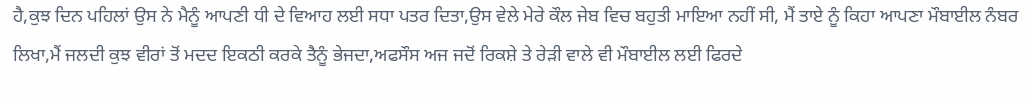ਹੈ,ਕੁਝ ਦਿਨ ਪਹਿਲਾਂ ਉਸ ਨੇ ਮੈਨੂੰ ਆਪਣੀ ਧੀ ਦੇ ਵਿਆਹ ਲਈ ਸਧਾ ਪਤਰ ਦਿਤਾ,ਉਸ ਵੇਲੇ ਮੇਰੇ ਕੌਲ ਜੇਬ ਵਿਚ ਬਹੁਤੀ ਮਾਇਆ ਨਹੀਂ ਸੀ, ਮੈਂ ਤਾਏ ਨੂੰ ਕਿਹਾ ਆਪਣਾ ਮੌਬਾਈਲ ਨੰਬਰ ਲਿਖਾ,ਮੈਂ ਜਲਦੀ ਕੁਝ ਵੀਰਾਂ ਤੋਂ ਮਦਦ ਇਕਠੀ ਕਰਕੇ ਤੈਨੂੰ ਭੇਜਦਾ,ਅਫਸੌਸ ਅਜ ਜਦੋਂ ਰਿਕਸ਼ੇ ਤੇ ਰੇੜੀ ਵਾਲੇ ਵੀ ਮੌਬਾਈਲ ਲਈ ਫਿਰਦੇ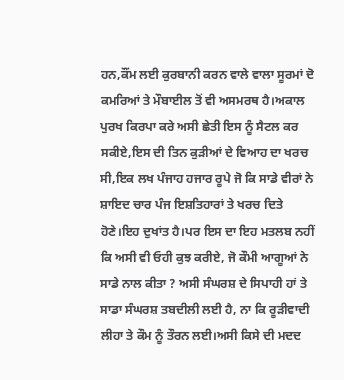ਹਨ,ਕੌਂਮ ਲਈ ਕੁਰਬਾਨੀ ਕਰਨ ਵਾਲੇ ਵਾਲਾ ਸੂਰਮਾਂ ਦੋ ਕਮਰਿਆਂ ਤੇ ਮੌਬਾਈਲ ਤੋਂ ਵੀ ਅਸਮਰਥ ਹੈ।ਅਕਾਲ ਪੁਰਖ ਕਿਰਪਾ ਕਰੇ ਅਸੀ ਛੇਤੀ ਇਸ ਨੂੰ ਸੈਟਲ ਕਰ ਸਕੀਏ,ਇਸ ਦੀ ਤਿਨ ਕੁੜੀਆਂ ਦੇ ਵਿਆਹ ਦਾ ਖਰਚ ਸੀ,ਇਕ ਲਖ ਪੰਜਾਹ ਹਜਾਰ ਰੂਪੇ ਜੋ ਕਿ ਸਾਡੇ ਵੀਰਾਂ ਨੇ ਸ਼ਾਇਦ ਚਾਰ ਪੰਜ ਇਸ਼ਤਿਹਾਰਾਂ ਤੇ ਖਰਚ ਦਿਤੇ ਹੋਣੇ।ਇਹ ਦੁਖਾਂਤ ਹੈ।ਪਰ ਇਸ ਦਾ ਇਹ ਮਤਲਬ ਨਹੀਂ ਕਿ ਅਸੀ ਵੀ ਓਹੀ ਕੁਝ ਕਰੀਏ, ਜੋ ਕੌਮੀ ਆਗੂਆਂ ਨੇ ਸਾਡੇ ਨਾਲ ਕੀਤਾ ? ਅਸੀ ਸੰਘਰਸ਼ ਦੇ ਸਿਪਾਹੀ ਹਾਂ ਤੇ ਸਾਡਾ ਸੰਘਰਸ਼ ਤਬਦੀਲੀ ਲਈ ਹੈ, ਨਾ ਕਿ ਰੂੜੀਵਾਦੀ ਲੀਹਾ ਤੇ ਕੌਮ ਨੂੰ ਤੌਰਨ ਲਈ।ਅਸੀ ਕਿਸੇ ਦੀ ਮਦਦ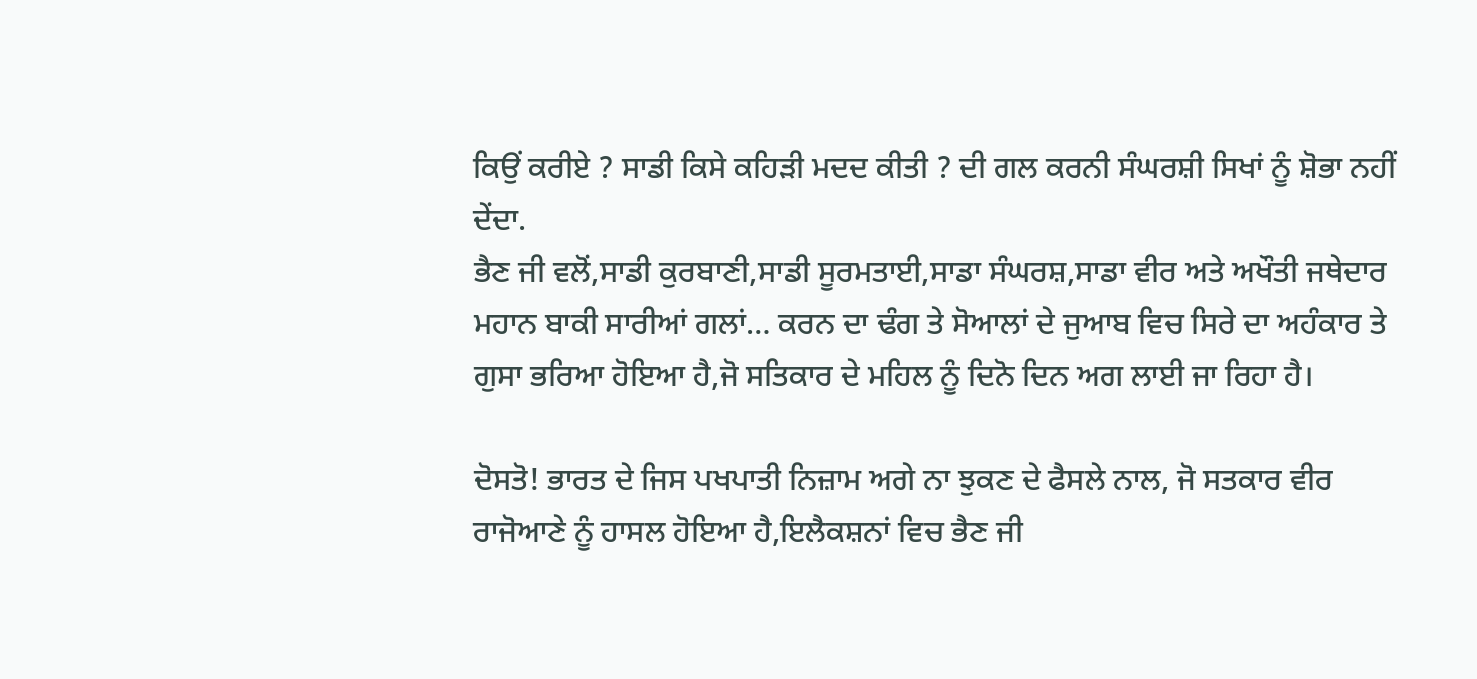ਕਿਉਂ ਕਰੀਏ ? ਸਾਡੀ ਕਿਸੇ ਕਹਿੜੀ ਮਦਦ ਕੀਤੀ ? ਦੀ ਗਲ ਕਰਨੀ ਸੰਘਰਸ਼ੀ ਸਿਖਾਂ ਨੂੰ ਸ਼ੋਭਾ ਨਹੀਂ ਦੇਂਦਾ.
ਭੈਣ ਜੀ ਵਲੋਂ,ਸਾਡੀ ਕੁਰਬਾਣੀ,ਸਾਡੀ ਸੂਰਮਤਾਈ,ਸਾਡਾ ਸੰਘਰਸ਼,ਸਾਡਾ ਵੀਰ ਅਤੇ ਅਖੌਤੀ ਜਥੇਦਾਰ ਮਹਾਨ ਬਾਕੀ ਸਾਰੀਆਂ ਗਲਾਂ… ਕਰਨ ਦਾ ਢੰਗ ਤੇ ਸੋਆਲਾਂ ਦੇ ਜੁਆਬ ਵਿਚ ਸਿਰੇ ਦਾ ਅਹੰਕਾਰ ਤੇ ਗੁਸਾ ਭਰਿਆ ਹੋਇਆ ਹੈ,ਜੋ ਸਤਿਕਾਰ ਦੇ ਮਹਿਲ ਨੂੰ ਦਿਨੋ ਦਿਨ ਅਗ ਲਾਈ ਜਾ ਰਿਹਾ ਹੈ।

ਦੋਸਤੋ! ਭਾਰਤ ਦੇ ਜਿਸ ਪਖਪਾਤੀ ਨਿਜ਼ਾਮ ਅਗੇ ਨਾ ਝੁਕਣ ਦੇ ਫੈਸਲੇ ਨਾਲ, ਜੋ ਸਤਕਾਰ ਵੀਰ ਰਾਜੋਆਣੇ ਨੂੰ ਹਾਸਲ ਹੋਇਆ ਹੈ,ਇਲੈਕਸ਼ਨਾਂ ਵਿਚ ਭੈਣ ਜੀ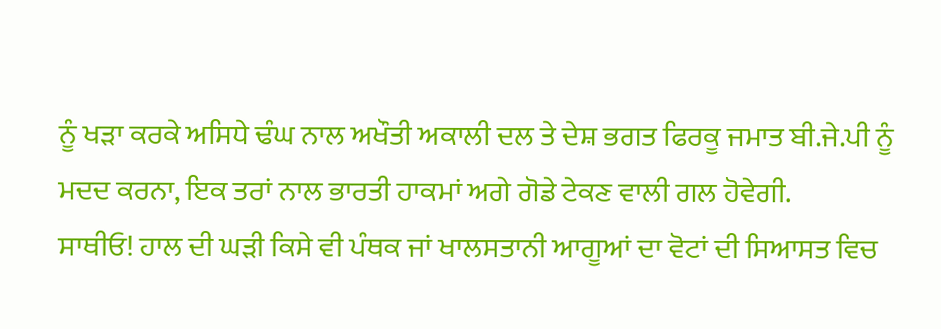ਨੂੰ ਖੜਾ ਕਰਕੇ ਅਸਿਧੇ ਢੰਘ ਨਾਲ ਅਖੌਤੀ ਅਕਾਲੀ ਦਲ ਤੇ ਦੇਸ਼ ਭਗਤ ਫਿਰਕੂ ਜਮਾਤ ਬੀ.ਜੇ.ਪੀ ਨੂੰ ਮਦਦ ਕਰਨਾ, ਇਕ ਤਰਾਂ ਨਾਲ ਭਾਰਤੀ ਹਾਕਮਾਂ ਅਗੇ ਗੋਡੇ ਟੇਕਣ ਵਾਲੀ ਗਲ ਹੋਵੇਗੀ.
ਸਾਥੀਓ! ਹਾਲ ਦੀ ਘੜੀ ਕਿਸੇ ਵੀ ਪੰਥਕ ਜਾਂ ਖਾਲਸਤਾਨੀ ਆਗੂਆਂ ਦਾ ਵੋਟਾਂ ਦੀ ਸਿਆਸਤ ਵਿਚ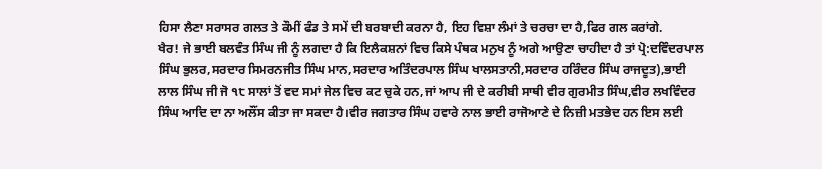ਹਿਸਾ ਲੈਣਾ ਸਰਾਸਰ ਗਲਤ ਤੇ ਕੌਮੀਂ ਫੰਡ ਤੇ ਸਮੇਂ ਦੀ ਬਰਬਾਦੀ ਕਰਨਾ ਹੈ, ਇਹ ਵਿਸ਼ਾ ਲੰਮਾਂ ਤੇ ਚਰਚਾ ਦਾ ਹੈ,ਫਿਰ ਗਲ ਕਰਾਂਗੇ.
ਖੈਰ! ਜੇ ਭਾਈ ਬਲਵੰਤ ਸਿੰਘ ਜੀ ਨੂੰ ਲਗਦਾ ਹੈ ਕਿ ਇਲੈਕਸ਼ਨਾਂ ਵਿਚ ਕਿਸੇ ਪੰਥਕ ਮਨੁਖ ਨੂੰ ਅਗੇ ਆਉਣਾ ਚਾਹੀਦਾ ਹੈ ਤਾਂ ਪ੍ਰੋ:ਦਵਿੰਦਰਪਾਲ ਸਿੰਘ ਭੁਲਰ,ਸਰਦਾਰ ਸਿਮਰਨਜੀਤ ਸਿੰਘ ਮਾਨ,ਸਰਦਾਰ ਅਤਿੰਦਰਪਾਲ ਸਿੰਘ ਖਾਲਸਤਾਨੀ,ਸਰਦਾਰ ਹਰਿੰਦਰ ਸਿੰਘ ਰਾਜਦੂਤ),ਭਾਈ ਲਾਲ ਸਿੰਘ ਜੀ ਜੋ ੧੮ ਸਾਲਾਂ ਤੋਂ ਵਦ ਸਮਾਂ ਜੇਲ ਵਿਚ ਕਟ ਚੁਕੇ ਹਨ,ਜਾਂ ਆਪ ਜੀ ਦੇ ਕਰੀਬੀ ਸਾਥੀ ਵੀਰ ਗੁਰਮੀਤ ਸਿੰਘ,ਵੀਰ ਲਖਵਿੰਦਰ ਸਿੰਘ ਆਦਿ ਦਾ ਨਾ ਅਲੌਂਸ ਕੀਤਾ ਜਾ ਸਕਦਾ ਹੈ।ਵੀਰ ਜਗਤਾਰ ਸਿੰਘ ਹਵਾਰੇ ਨਾਲ ਭਾਈ ਰਾਜੋਆਣੇ ਦੇ ਨਿਜ਼ੀ ਮਤਭੇਦ ਹਨ ਇਸ ਲਈ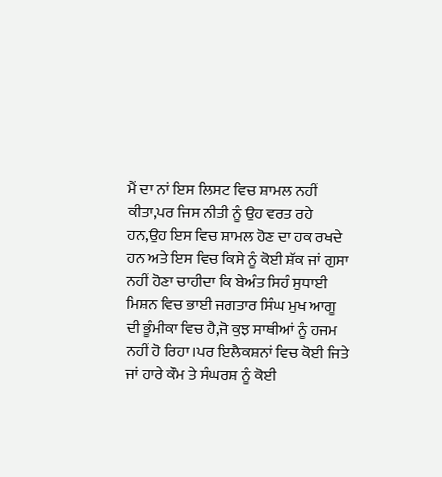ਮੈਂ ਦਾ ਨਾਂ ਇਸ ਲਿਸਟ ਵਿਚ ਸ਼ਾਮਲ ਨਹੀਂ ਕੀਤਾ,ਪਰ ਜਿਸ ਨੀਤੀ ਨੂੰ ਉਹ ਵਰਤ ਰਹੇ ਹਨ,ਉਹ ਇਸ ਵਿਚ ਸ਼ਾਮਲ ਹੋਣ ਦਾ ਹਕ ਰਖਦੇ ਹਨ ਅਤੇ ਇਸ ਵਿਚ ਕਿਸੇ ਨੂੰ ਕੋਈ ਸ਼ੱਕ ਜਾਂ ਗੁਸਾ ਨਹੀਂ ਹੋਣਾ ਚਾਹੀਦਾ ਕਿ ਬੇਅੰਤ ਸਿਹੰ ਸੁਧਾਈ ਮਿਸ਼ਨ ਵਿਚ ਭਾਈ ਜਗਤਾਰ ਸਿੰਘ ਮੁਖ ਆਗੂ ਦੀ ਭੂੰਮੀਕਾ ਵਿਚ ਹੈ,ਜੋ ਕੁਝ ਸਾਥੀਆਂ ਨੂੰ ਹਜਮ ਨਹੀਂ ਹੋ ਰਿਹਾ।ਪਰ ਇਲੈਕਸ਼ਨਾਂ ਵਿਚ ਕੋਈ ਜਿਤੇ ਜਾਂ ਹਾਰੇ ਕੌਮ ਤੇ ਸੰਘਰਸ਼ ਨੂੰ ਕੋਈ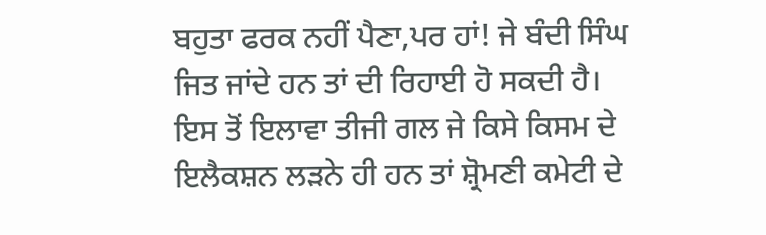ਬਹੁਤਾ ਫਰਕ ਨਹੀਂ ਪੈਣਾ,ਪਰ ਹਾਂ! ਜੇ ਬੰਦੀ ਸਿੰਘ ਜਿਤ ਜਾਂਦੇ ਹਨ ਤਾਂ ਦੀ ਰਿਹਾਈ ਹੋ ਸਕਦੀ ਹੈ।
ਇਸ ਤੋਂ ਇਲਾਵਾ ਤੀਜੀ ਗਲ ਜੇ ਕਿਸੇ ਕਿਸਮ ਦੇ ਇਲੈਕਸ਼ਨ ਲੜਨੇ ਹੀ ਹਨ ਤਾਂ ਸ਼੍ਰੋਮਣੀ ਕਮੇਟੀ ਦੇ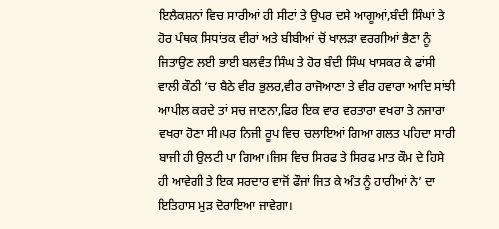ਇਲੈਕਸ਼ਨਾਂ ਵਿਚ ਸਾਰੀਆਂ ਹੀ ਸੀਟਾਂ ਤੇ ਉਪਰ ਦਸੇ ਆਗੂਆਂ,ਬੰਦੀ ਸਿੰਘਾਂ ਤੇ ਹੋਰ ਪੰਥਕ ਸਿਧਾਂਤਕ ਵੀਰਾਂ ਅਤੇ ਬੀਬੀਆਂ ਚੋਂ ਖਾਲੜਾ ਵਰਗੀਆਂ ਭੈਣਾ ਨੂੰ ਜਿਤਾਉਣ ਲਈ ਭਾਈ ਬਲਵੰਤ ਸਿੰਘ ਤੇ ਹੋਰ ਬੰਦੀ ਸਿੰਘ ਖਾਸਕਰ ਕੇ ਫਾਂਸੀ ਵਾਲੀ ਕੌਠੀ ‘ਚ ਬੈਠੇ ਵੀਰ ਭੁਲਰ,ਵੀਰ ਰਾਜੋਆਣਾ ਤੇ ਵੀਰ ਹਵਾਰਾ ਆਦਿ ਸਾਂਝੀ ਆਪੀਲ ਕਰਦੇ ਤਾਂ ਸਚ ਜਾਣਨਾ,ਫਿਰ ਇਕ ਵਾਰ ਵਰਤਾਰਾ ਵਖਰਾ ਤੇ ਨਜਾਰਾ ਵਖਰਾ ਹੋਣਾ ਸੀ।ਪਰ ਨਿਜੀ ਰੂਪ ਵਿਚ ਚਲਾਇਆਂ ਗਿਆ ਗਲਤ ਪਹਿਦਾ ਸਾਰੀ ਬਾਜੀ ਹੀ ਉਲਟੀ ਪਾ ਗਿਆ।ਜਿਸ ਵਿਚ ਸਿਰਫ ਤੇ ਸਿਰਫ ਮਾਤ ਕੌਮ ਦੇ ਹਿਸੇ ਹੀ ਆਵੇਗੀ ਤੇ ਇਕ ਸਰਦਾਰ ਵਾਜੋਂ ਫੌਜਾਂ ਜਿਤ ਕੇ ਅੰਤ ਨੂੰ ਹਾਰੀਆਂ ਨੇ’ ਦਾ ਇਤਿਹਾਸ ਮੁੜ ਦੋਰਾਇਆ ਜਾਵੇਗਾ।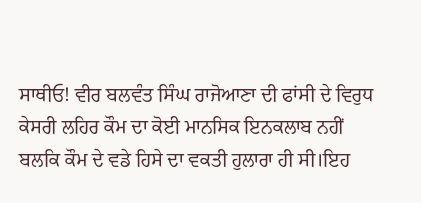ਸਾਥੀਓ! ਵੀਰ ਬਲਵੰਤ ਸਿੰਘ ਰਾਜੋਆਣਾ ਦੀ ਫਾਂਸੀ ਦੇ ਵਿਰੁਧ ਕੇਸਰੀ ਲਹਿਰ ਕੌਮ ਦਾ ਕੋਈ ਮਾਨਸਿਕ ਇਨਕਲਾਬ ਨਹੀਂ ਬਲਕਿ ਕੌਮ ਦੇ ਵਡੇ ਹਿਸੇ ਦਾ ਵਕਤੀ ਹੁਲਾਰਾ ਹੀ ਸੀ।ਇਹ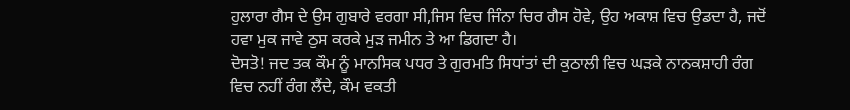ਹੁਲਾਰਾ ਗੈਸ ਦੇ ਉਸ ਗੁਬਾਰੇ ਵਰਗਾ ਸੀ,ਜਿਸ ਵਿਚ ਜਿੰਨਾ ਚਿਰ ਗੈਸ ਹੋਵੇ, ਉਹ ਅਕਾਸ਼ ਵਿਚ ਉਡਦਾ ਹੈ, ਜਦੋਂ ਹਵਾ ਮੁਕ ਜਾਵੇ ਠੁਸ ਕਰਕੇ ਮੁੜ ਜਮੀਨ ਤੇ ਆ ਡਿਗਦਾ ਹੈ।
ਦੋਸਤੋ! ਜਦ ਤਕ ਕੌਮ ਨੂੰ ਮਾਨਸਿਕ ਪਧਰ ਤੇ ਗੁਰਮਤਿ ਸਿਧਾਂਤਾਂ ਦੀ ਕੁਠਾਲੀ ਵਿਚ ਘੜਕੇ ਨਾਨਕਸ਼ਾਹੀ ਰੰਗ ਵਿਚ ਨਹੀਂ ਰੰਗ ਲੈਂਦੇ, ਕੌਮ ਵਕਤੀ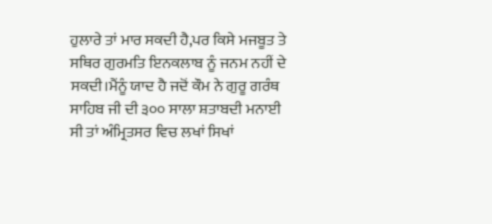ਹੁਲਾਰੇ ਤਾਂ ਮਾਰ ਸਕਦੀ ਹੈ,ਪਰ ਕਿਸੇ ਮਜਬੂਤ ਤੇ ਸਥਿਰ ਗੁਰਮਤਿ ਇਨਕਲਾਬ ਨੂੰ ਜਨਮ ਨਹੀਂ ਦੇ ਸਕਦੀ।ਮੈਂਨੂੰ ਯਾਦ ਹੈ ਜਦੋਂ ਕੌਮ ਨੇ ਗੁਰੂ ਗਰੰਥ ਸਾਹਿਬ ਜੀ ਦੀ ੩੦੦ ਸਾਲਾ ਸ਼ਤਾਬਦੀ ਮਨਾਈ ਸੀ ਤਾਂ ਅੰਮ੍ਰਿਤਸਰ ਵਿਚ ਲਖਾਂ ਸਿਖਾਂ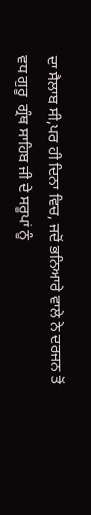ਦਾ ਸੈਲਾਬ ਸੀ,ਪਰ ਹੀ ਦਿਨਾ ਵਿਚ, ਜਦੋਂ ਭਨਿਆਰੇ ਵਾਲੇ ਨੇ ਦਰਜਨ ਤੋਂ ਵਧ ਗੁਰੂ  ਗ੍ਰੰਥ ਸਾਹਿਬ ਜੀ ਦੇ ਸਰੂਪਾਂ ਨੂੰ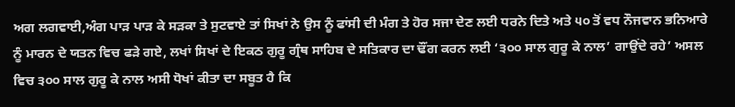ਅਗ ਲਗਵਾਈ,ਅੰਗ ਪਾੜ ਪਾੜ ਕੇ ਸੜਕਾ ਤੇ ਸੁਟਵਾਏ ਤਾਂ ਸਿਖਾਂ ਨੇ ਉਸ ਨੂੰ ਫਾਂਸੀ ਦੀ ਮੰਗ ਤੇ ਹੋਰ ਸਜਾ ਦੇਣ ਲਈ ਧਰਨੇ ਦਿਤੇ ਅਤੇ ੫੦ ਤੋਂ ਵਧ ਨੌਜਵਾਨ ਭਨਿਆਰੇ ਨੂੰ ਮਾਰਨ ਦੇ ਯਤਨ ਵਿਚ ਫੜੇ ਗਏ, ਲਖਾਂ ਸਿਖਾਂ ਦੇ ਇਕਠ ਗੁਰੂ ਗ੍ਰੰਥ ਸਾਹਿਬ ਦੇ ਸਤਿਕਾਰ ਦਾ ਢੌਂਗ ਕਰਨ ਲਈ ‘੩੦੦ ਸਾਲ ਗੁਰੂ ਕੇ ਨਾਲ’ ਗਾਉਂਦੇ ਰਹੇ’ ਅਸਲ ਵਿਚ ੩੦੦ ਸਾਲ ਗੁਰੂ ਕੇ ਨਾਲ ਅਸੀ ਧੋਖਾਂ ਕੀਤਾ ਦਾ ਸਬੂਤ ਹੈ ਕਿ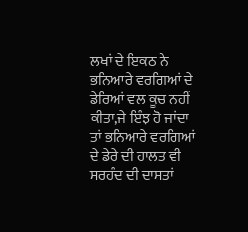ਲਖਾਂ ਦੇ ਇਕਠ ਨੇ ਭਨਿਆਰੇ ਵਰਗਿਆਂ ਦੇ ਡੇਰਿਆਂ ਵਲ ਕੂਚ ਨਹੀਂ ਕੀਤਾ,ਜੇ ਇੰਝ ਹੋ ਜਾਂਦਾ ਤਾਂ ਭਨਿਆਰੇ ਵਰਗਿਆਂ ਦੇ ਡੇਰੇ ਦੀ ਹਾਲਤ ਵੀ ਸਰਹੰਦ ਦੀ ਦਾਸਤਾਂ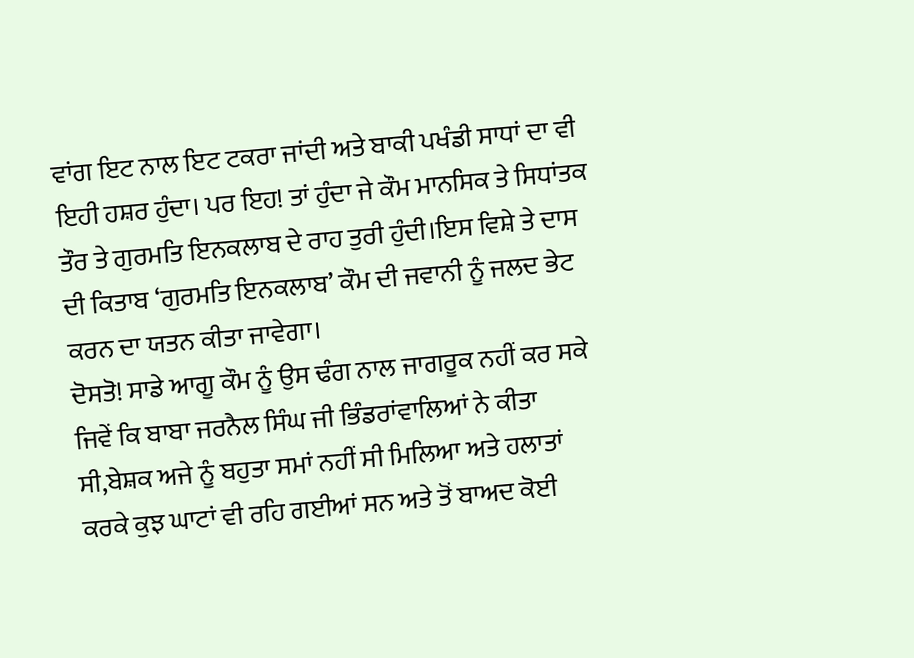ਵਾਂਗ ਇਟ ਨਾਲ ਇਟ ਟਕਰਾ ਜਾਂਦੀ ਅਤੇ ਬਾਕੀ ਪਖੰਡੀ ਸਾਧਾਂ ਦਾ ਵੀ ਇਹੀ ਹਸ਼ਰ ਹੁੰਦਾ। ਪਰ ਇਹ! ਤਾਂ ਹੁੰਦਾ ਜੇ ਕੌਮ ਮਾਨਸਿਕ ਤੇ ਸਿਧਾਂਤਕ ਤੌਰ ਤੇ ਗੁਰਮਤਿ ਇਨਕਲਾਬ ਦੇ ਰਾਹ ਤੁਰੀ ਹੁੰਦੀ।ਇਸ ਵਿਸ਼ੇ ਤੇ ਦਾਸ ਦੀ ਕਿਤਾਬ ‘ਗੁਰਮਤਿ ਇਨਕਲਾਬ’ ਕੌਮ ਦੀ ਜਵਾਨੀ ਨੂੰ ਜਲਦ ਭੇਟ ਕਰਨ ਦਾ ਯਤਨ ਕੀਤਾ ਜਾਵੇਗਾ।
ਦੋਸਤੋ! ਸਾਡੇ ਆਗੂ ਕੌਮ ਨੂੰ ਉਸ ਢੰਗ ਨਾਲ ਜਾਗਰੂਕ ਨਹੀਂ ਕਰ ਸਕੇ ਜਿਵੇਂ ਕਿ ਬਾਬਾ ਜਰਨੈਲ ਸਿੰਘ ਜੀ ਭਿੰਡਰਾਂਵਾਲਿਆਂ ਨੇ ਕੀਤਾ ਸੀ,ਬੇਸ਼ਕ ਅਜੇ ਨੂੰ ਬਹੁਤਾ ਸਮਾਂ ਨਹੀਂ ਸੀ ਮਿਲਿਆ ਅਤੇ ਹਲਾਤਾਂ ਕਰਕੇ ਕੁਝ ਘਾਟਾਂ ਵੀ ਰਹਿ ਗਈਆਂ ਸਨ ਅਤੇ ਤੋਂ ਬਾਅਦ ਕੋਈ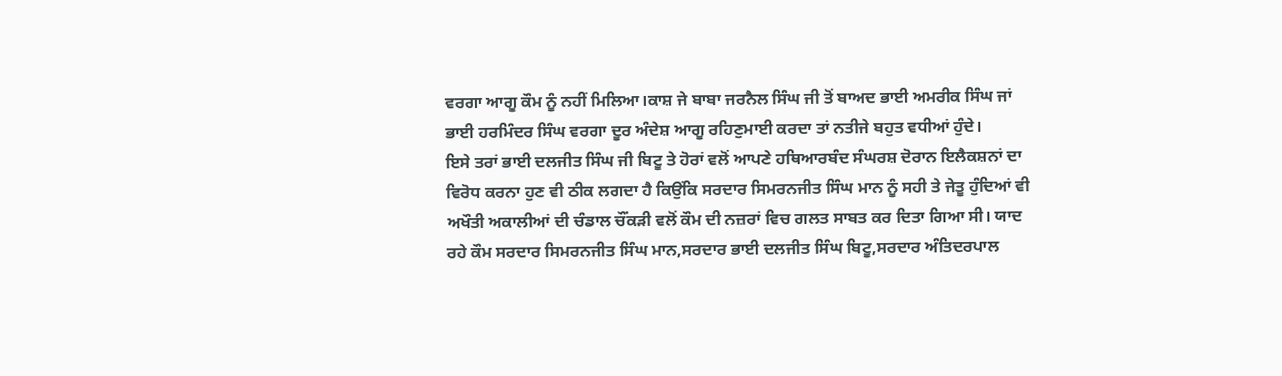ਵਰਗਾ ਆਗੂ ਕੌਮ ਨੂੰ ਨਹੀਂ ਮਿਲਿਆ।ਕਾਸ਼ ਜੇ ਬਾਬਾ ਜਰਨੈਲ ਸਿੰਘ ਜੀ ਤੋਂ ਬਾਅਦ ਭਾਈ ਅਮਰੀਕ ਸਿੰਘ ਜਾਂ ਭਾਈ ਹਰਮਿੰਦਰ ਸਿੰਘ ਵਰਗਾ ਦੂਰ ਅੰਦੇਸ਼ ਆਗੂ ਰਹਿਣੁਮਾਈ ਕਰਦਾ ਤਾਂ ਨਤੀਜੇ ਬਹੁਤ ਵਧੀਆਂ ਹੁੰਦੇ।
ਇਸੇ ਤਰਾਂ ਭਾਈ ਦਲਜੀਤ ਸਿੰਘ ਜੀ ਬਿਟੂ ਤੇ ਹੋਰਾਂ ਵਲੋਂ ਆਪਣੇ ਹਥਿਆਰਬੰਦ ਸੰਘਰਸ਼ ਦੋਰਾਨ ਇਲੈਕਸ਼ਨਾਂ ਦਾ ਵਿਰੋਧ ਕਰਨਾ ਹੁਣ ਵੀ ਠੀਕ ਲਗਦਾ ਹੈ ਕਿਉਂਕਿ ਸਰਦਾਰ ਸਿਮਰਨਜੀਤ ਸਿੰਘ ਮਾਨ ਨੂੰ ਸਹੀ ਤੇ ਜੇਤੂ ਹੁੰਦਿਆਂ ਵੀ ਅਖੌਤੀ ਅਕਾਲੀਆਂ ਦੀ ਚੰਡਾਲ ਚੌਂਕੜੀ ਵਲੋਂ ਕੌਮ ਦੀ ਨਜ਼ਰਾਂ ਵਿਚ ਗਲਤ ਸਾਬਤ ਕਰ ਦਿਤਾ ਗਿਆ ਸੀ। ਯਾਦ ਰਹੇ ਕੌਮ ਸਰਦਾਰ ਸਿਮਰਨਜੀਤ ਸਿੰਘ ਮਾਨ,ਸਰਦਾਰ ਭਾਈ ਦਲਜੀਤ ਸਿੰਘ ਬਿਟੂ,ਸਰਦਾਰ ਅੰਤਿਦਰਪਾਲ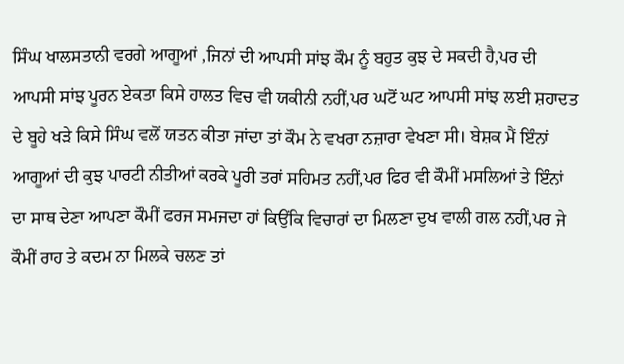ਸਿੰਘ ਖਾਲਸਤਾਨੀ ਵਰਗੇ ਆਗੂਆਂ ,ਜਿਨਾਂ ਦੀ ਆਪਸੀ ਸਾਂਝ ਕੌਮ ਨੂੰ ਬਹੁਤ ਕੁਝ ਦੇ ਸਕਦੀ ਹੈ,ਪਰ ਦੀ ਆਪਸੀ ਸਾਂਝ ਪੂਰਨ ਏਕਤਾ ਕਿਸੇ ਹਾਲਤ ਵਿਚ ਵੀ ਯਕੀਨੀ ਨਹੀਂ,ਪਰ ਘਟੋਂ ਘਟ ਆਪਸੀ ਸਾਂਝ ਲਈ ਸ਼ਹਾਦਤ ਦੇ ਬੂਹੇ ਖੜੇ ਕਿਸੇ ਸਿੰਘ ਵਲੋਂ ਯਤਨ ਕੀਤਾ ਜਾਂਦਾ ਤਾਂ ਕੌਮ ਨੇ ਵਖਰਾ ਨਜ਼ਾਰਾ ਵੇਖਣਾ ਸੀ। ਬੇਸ਼ਕ ਮੈਂ ਇੰਨਾਂ ਆਗੂਆਂ ਦੀ ਕੁਝ ਪਾਰਟੀ ਨੀਤੀਆਂ ਕਰਕੇ ਪੂਰੀ ਤਰਾਂ ਸਹਿਮਤ ਨਹੀਂ,ਪਰ ਫਿਰ ਵੀ ਕੌਮੀਂ ਮਸਲਿਆਂ ਤੇ ਇੰਨਾਂ ਦਾ ਸਾਥ ਦੇਣਾ ਆਪਣਾ ਕੌਮੀਂ ਫਰਜ ਸਮਜਦਾ ਹਾਂ ਕਿਉਂਕਿ ਵਿਚਾਰਾਂ ਦਾ ਮਿਲਣਾ ਦੁਖ ਵਾਲੀ ਗਲ ਨਹੀਂ,ਪਰ ਜੇ ਕੌਮੀਂ ਰਾਹ ਤੇ ਕਦਮ ਨਾ ਮਿਲਕੇ ਚਲਣ ਤਾਂ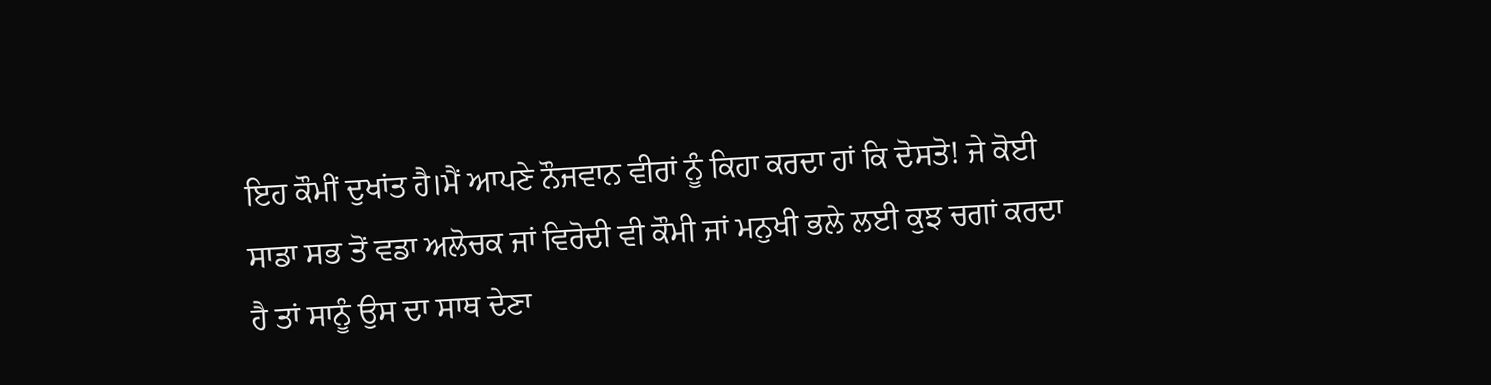ਇਹ ਕੌਮੀਂ ਦੁਖਾਂਤ ਹੈ।ਮੈਂ ਆਪਣੇ ਨੌਜਵਾਨ ਵੀਰਾਂ ਨੂੰ ਕਿਹਾ ਕਰਦਾ ਹਾਂ ਕਿ ਦੋਸਤੋ! ਜੇ ਕੋਈ ਸਾਡਾ ਸਭ ਤੋਂ ਵਡਾ ਅਲੋਚਕ ਜਾਂ ਵਿਰੋਦੀ ਵੀ ਕੌਮੀ ਜਾਂ ਮਨੁਖੀ ਭਲੇ ਲਈ ਕੁਝ ਚਗਾਂ ਕਰਦਾ ਹੈ ਤਾਂ ਸਾਨੂੰ ਉਸ ਦਾ ਸਾਥ ਦੇਣਾ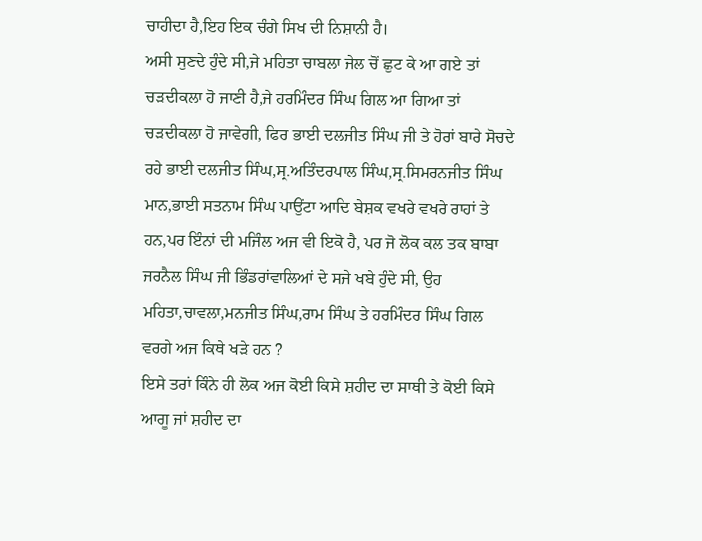ਚਾਹੀਦਾ ਹੈ,ਇਹ ਇਕ ਚੰਗੇ ਸਿਖ ਦੀ ਨਿਸ਼ਾਨੀ ਹੈ।
ਅਸੀ ਸੁਣਦੇ ਹੁੰਦੇ ਸੀ,ਜੇ ਮਹਿਤਾ ਚਾਬਲਾ ਜੇਲ ਚੋਂ ਛੁਟ ਕੇ ਆ ਗਏ ਤਾਂ ਚੜਦੀਕਲਾ ਹੋ ਜਾਣੀ ਹੈ,ਜੇ ਹਰਮਿੰਦਰ ਸਿੰਘ ਗਿਲ ਆ ਗਿਆ ਤਾਂ ਚੜਦੀਕਲਾ ਹੋ ਜਾਵੇਗੀ, ਫਿਰ ਭਾਈ ਦਲਜੀਤ ਸਿੰਘ ਜੀ ਤੇ ਹੋਰਾਂ ਬਾਰੇ ਸੋਚਦੇ ਰਹੇ ਭਾਈ ਦਲਜੀਤ ਸਿੰਘ,ਸ੍ਰ.ਅਤਿੰਦਰਪਾਲ ਸਿੰਘ,ਸ੍ਰ.ਸਿਮਰਨਜੀਤ ਸਿੰਘ ਮਾਨ,ਭਾਈ ਸਤਨਾਮ ਸਿੰਘ ਪਾਉਂਟਾ ਆਦਿ ਬੇਸ਼ਕ ਵਖਰੇ ਵਖਰੇ ਰਾਹਾਂ ਤੇ ਹਨ,ਪਰ ਇੰਨਾਂ ਦੀ ਮਜਿੰਲ ਅਜ ਵੀ ਇਕੋ ਹੈ, ਪਰ ਜੋ ਲੋਕ ਕਲ ਤਕ ਬਾਬਾ ਜਰਨੈਲ ਸਿੰਘ ਜੀ ਭਿੰਡਰਾਂਵਾਲਿਆਂ ਦੇ ਸਜੇ ਖਬੇ ਹੁੰਦੇ ਸੀ, ਉਹ ਮਹਿਤਾ,ਚਾਵਲਾ,ਮਨਜੀਤ ਸਿੰਘ,ਰਾਮ ਸਿੰਘ ਤੇ ਹਰਮਿੰਦਰ ਸਿੰਘ ਗਿਲ ਵਰਗੇ ਅਜ ਕਿਥੇ ਖੜੇ ਹਨ ?
ਇਸੇ ਤਰਾਂ ਕਿੰਨੇ ਹੀ ਲੋਕ ਅਜ ਕੋਈ ਕਿਸੇ ਸ਼ਹੀਦ ਦਾ ਸਾਥੀ ਤੇ ਕੋਈ ਕਿਸੇ ਆਗੂ ਜਾਂ ਸ਼ਹੀਦ ਦਾ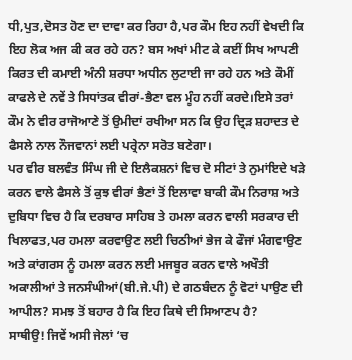ਧੀ,ਪੁਤ,ਦੋਸਤ ਹੋਣ ਦਾ ਦਾਵਾ ਕਰ ਰਿਹਾ ਹੈ,ਪਰ ਕੌਮ ਇਹ ਨਹੀਂ ਵੇਖਦੀ ਕਿ ਇਹ ਲੋਕ ਅਜ ਕੀ ਕਰ ਰਹੇ ਹਨ? ਬਸ ਅਖਾਂ ਮੀਟ ਕੇ ਕਈਂ ਸਿਖ ਆਪਣੀ ਕਿਰਤ ਦੀ ਕਮਾਈ ਅੰਨੀ ਸ਼ਰਧਾ ਅਧੀਨ ਲੁਟਾਈ ਜਾ ਰਹੇ ਹਨ ਅਤੇ ਕੌਮੀਂ ਕਾਫਲੇ ਦੇ ਨਵੇਂ ਤੇ ਸਿਧਾਂਤਕ ਵੀਰਾਂ-ਭੈਣਾ ਵਲ ਮੂੰਹ ਨਹੀਂ ਕਰਦੇ।ਇਸੇ ਤਰਾਂ ਕੌਮ ਨੇ ਵੀਰ ਰਾਜੋਆਣੇ ਤੋਂ ਉਮੀਦਾਂ ਰਖੀਆ ਸਨ ਕਿ ਉਹ ਦ੍ਰਿੜ ਸ਼ਹਾਦਤ ਦੇ ਫੈਸਲੇ ਨਾਲ ਨੌਜਵਾਨਾਂ ਲਈ ਪਰ੍ਰੇਨਾ ਸਰੋਤ ਬਣੇਗਾ।
ਪਰ ਵੀਰ ਬਲਵੰਤ ਸਿੰਘ ਜੀ ਦੇ ਇਲੈਕਸ਼ਨਾਂ ਵਿਚ ਦੋ ਸੀਟਾਂ ਤੇ ਨੁਮਾਂਇਦੇ ਖੜੇ ਕਰਨ ਵਾਲੇ ਫੈਸਲੇ ਤੋਂ ਕੁਝ ਵੀਰਾਂ ਭੈਣਾਂ ਤੋਂ ਇਲਾਵਾ ਬਾਕੀ ਕੌਮ ਨਿਰਾਸ਼ ਅਤੇ ਦੁਬਿਧਾ ਵਿਚ ਹੈ ਕਿ ਦਰਬਾਰ ਸਾਹਿਬ ਤੇ ਹਮਲਾ ਕਰਨ ਵਾਲੀ ਸਰਕਾਰ ਦੀ ਖਿਲਾਫਤ,ਪਰ ਹਮਲਾ ਕਰਵਾਉਣ ਲਈ ਚਿਠੀਆਂ ਭੇਜ ਕੇ ਫੌਜਾਂ ਮੰਗਵਾਉਣ ਅਤੇ ਕਾਂਗਰਸ ਨੂੰ ਹਮਲਾ ਕਰਨ ਲਈ ਮਜਬੂਰ ਕਰਨ ਵਾਲੇ ਅਖੌਤੀ ਅਕਾਲੀਆਂ ਤੇ ਜਨਸੰਘੀਆਂ(ਬੀ.ਜੇ.ਪੀ) ਦੇ ਗਠਬੰਦਨ ਨੂੰ ਵੋਟਾਂ ਪਾਉਣ ਦੀ ਆਪੀਲ? ਸਮਝ ਤੋਂ ਬਹਾਰ ਹੈ ਕਿ ਇਹ ਕਿਥੇ ਦੀ ਸਿਆਣਪ ਹੈ?
ਸਾਥੀਉ! ਜਿਵੇਂ ਅਸੀ ਜੇਲਾਂ ‘ਚ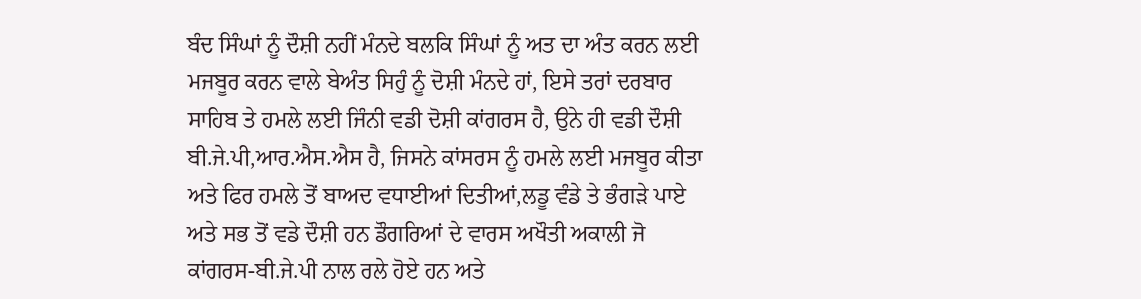ਬੰਦ ਸਿੰਘਾਂ ਨੂੰ ਦੌਸ਼ੀ ਨਹੀਂ ਮੰਨਦੇ ਬਲਕਿ ਸਿੰਘਾਂ ਨੂੰ ਅਤ ਦਾ ਅੰਤ ਕਰਨ ਲਈ ਮਜਬੂਰ ਕਰਨ ਵਾਲੇ ਬੇਅੰਤ ਸਿਹੁੰ ਨੂੰ ਦੋਸ਼ੀ ਮੰਨਦੇ ਹਾਂ, ਇਸੇ ਤਰਾਂ ਦਰਬਾਰ ਸਾਹਿਬ ਤੇ ਹਮਲੇ ਲਈ ਜਿੰਨੀ ਵਡੀ ਦੋਸ਼ੀ ਕਾਂਗਰਸ ਹੈ, ਉਨੇ ਹੀ ਵਡੀ ਦੌਸ਼ੀ ਬੀ.ਜੇ.ਪੀ,ਆਰ.ਐਸ.ਐਸ ਹੈ, ਜਿਸਨੇ ਕਾਂਸਰਸ ਨੂੰ ਹਮਲੇ ਲਈ ਮਜਬੂਰ ਕੀਤਾ ਅਤੇ ਫਿਰ ਹਮਲੇ ਤੋਂ ਬਾਅਦ ਵਧਾਈਆਂ ਦਿਤੀਆਂ,ਲਡੂ ਵੰਡੇ ਤੇ ਭੰਗੜੇ ਪਾਏ ਅਤੇ ਸਭ ਤੋਂ ਵਡੇ ਦੌਸ਼ੀ ਹਨ ਡੌਗਰਿਆਂ ਦੇ ਵਾਰਸ ਅਖੌਤੀ ਅਕਾਲੀ ਜੋ ਕਾਂਗਰਸ-ਬੀ.ਜੇ.ਪੀ ਨਾਲ ਰਲੇ ਹੋਏ ਹਨ ਅਤੇ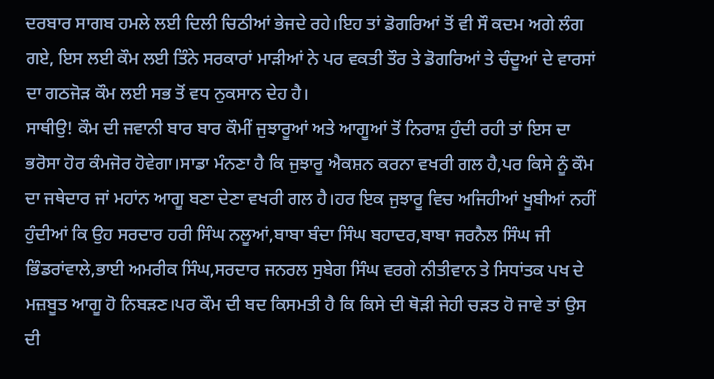ਦਰਬਾਰ ਸਾਗਬ ਹਮਲੇ ਲਈ ਦਿਲੀ ਚਿਠੀਆਂ ਭੇਜਦੇ ਰਹੇ।ਇਹ ਤਾਂ ਡੋਗਰਿਆਂ ਤੋਂ ਵੀ ਸੌ ਕਦਮ ਅਗੇ ਲੰਗ ਗਏ, ਇਸ ਲਈ ਕੌਮ ਲਈ ਤਿੰਨੇ ਸਰਕਾਰਾਂ ਮਾੜੀਆਂ ਨੇ ਪਰ ਵਕਤੀ ਤੌਰ ਤੇ ਡੋਗਰਿਆਂ ਤੇ ਚੰਦੂਆਂ ਦੇ ਵਾਰਸਾਂ ਦਾ ਗਠਜੋੜ ਕੌਮ ਲਈ ਸਭ ਤੋਂ ਵਧ ਨੁਕਸਾਨ ਦੇਹ ਹੈ।
ਸਾਥੀਉ! ਕੌਮ ਦੀ ਜਵਾਨੀ ਬਾਰ ਬਾਰ ਕੌਮੀਂ ਜੁਝਾਰੂਆਂ ਅਤੇ ਆਗੂਆਂ ਤੋਂ ਨਿਰਾਸ਼ ਹੁੰਦੀ ਰਹੀ ਤਾਂ ਇਸ ਦਾ ਭਰੋਸਾ ਹੋਰ ਕੰਮਜੋਰ ਹੋਵੇਗਾ।ਸਾਡਾ ਮੰਨਣਾ ਹੈ ਕਿ ਜੁਝਾਰੂ ਐਕਸ਼ਨ ਕਰਨਾ ਵਖਰੀ ਗਲ ਹੈ,ਪਰ ਕਿਸੇ ਨੂੰ ਕੌਮ ਦਾ ਜਥੇਦਾਰ ਜਾਂ ਮਹਾਂਨ ਆਗੂ ਬਣਾ ਦੇਣਾ ਵਖਰੀ ਗਲ ਹੈ।ਹਰ ਇਕ ਜੁਝਾਰੂ ਵਿਚ ਅਜਿਹੀਆਂ ਖੂਬੀਆਂ ਨਹੀਂ ਹੁੰਦੀਆਂ ਕਿ ਉਹ ਸਰਦਾਰ ਹਰੀ ਸਿੰਘ ਨਲੂਆਂ,ਬਾਬਾ ਬੰਦਾ ਸਿੰਘ ਬਹਾਦਰ,ਬਾਬਾ ਜਰਨੈਲ ਸਿੰਘ ਜੀ ਭਿੰਡਰਾਂਵਾਲੇ,ਭਾਈ ਅਮਰੀਕ ਸਿੰਘ,ਸਰਦਾਰ ਜਨਰਲ ਸੁਬੇਗ ਸਿੰਘ ਵਰਗੇ ਨੀਤੀਵਾਨ ਤੇ ਸਿਧਾਂਤਕ ਪਖ ਦੇ ਮਜ਼ਬੂਤ ਆਗੂ ਹੋ ਨਿਬੜਣ।ਪਰ ਕੌਮ ਦੀ ਬਦ ਕਿਸਮਤੀ ਹੈ ਕਿ ਕਿਸੇ ਦੀ ਥੋੜੀ ਜੇਹੀ ਚੜਤ ਹੋ ਜਾਵੇ ਤਾਂ ਉਸ ਦੀ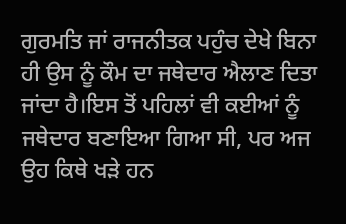ਗੁਰਮਤਿ ਜਾਂ ਰਾਜਨੀਤਕ ਪਹੁੰਚ ਦੇਖੇ ਬਿਨਾ ਹੀ ਉਸ ਨੂੰ ਕੌਮ ਦਾ ਜਥੇਦਾਰ ਐਲਾਣ ਦਿਤਾ ਜਾਂਦਾ ਹੈ।ਇਸ ਤੋਂ ਪਹਿਲਾਂ ਵੀ ਕਈਆਂ ਨੂੰ ਜਥੇਦਾਰ ਬਣਾਇਆ ਗਿਆ ਸੀ, ਪਰ ਅਜ ਉਹ ਕਿਥੇ ਖੜੇ ਹਨ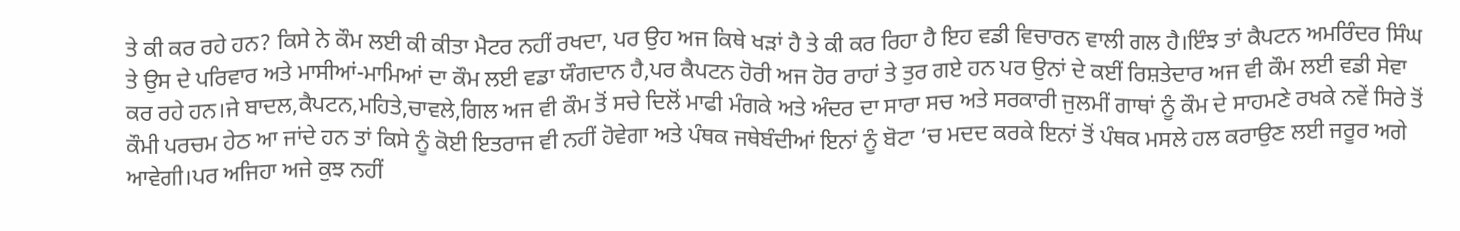ਤੇ ਕੀ ਕਰ ਰਹੇ ਹਨ? ਕਿਸੇ ਨੇ ਕੌਮ ਲਈ ਕੀ ਕੀਤਾ ਮੈਟਰ ਨਹੀਂ ਰਖਦਾ, ਪਰ ਉਹ ਅਜ ਕਿਥੇ ਖੜਾਂ ਹੈ ਤੇ ਕੀ ਕਰ ਰਿਹਾ ਹੈ ਇਹ ਵਡੀ ਵਿਚਾਰਨ ਵਾਲੀ ਗਲ ਹੈ।ਇੰਝ ਤਾਂ ਕੈਪਟਨ ਅਮਰਿੰਦਰ ਸਿੰਘ ਤੇ ਉਸ ਦੇ ਪਰਿਵਾਰ ਅਤੇ ਮਾਸੀਆਂ-ਮਾਮਿਆਂ ਦਾ ਕੌਮ ਲਈ ਵਡਾ ਯੌਗਦਾਨ ਹੈ,ਪਰ ਕੈਪਟਨ ਹੋਰੀ ਅਜ ਹੋਰ ਰਾਹਾਂ ਤੇ ਤੁਰ ਗਏ ਹਨ ਪਰ ਉਨਾਂ ਦੇ ਕਈਂ ਰਿਸ਼ਤੇਦਾਰ ਅਜ ਵੀ ਕੌਮ ਲਈ ਵਡੀ ਸੇਵਾ ਕਰ ਰਹੇ ਹਨ।ਜੇ ਬਾਦਲ,ਕੈਪਟਨ,ਮਹਿਤੇ,ਚਾਵਲੇ,ਗਿਲ ਅਜ ਵੀ ਕੌਮ ਤੋਂ ਸਚੇ ਦਿਲੋਂ ਮਾਫੀ ਮੰਗਕੇ ਅਤੇ ਅੰਦਰ ਦਾ ਸਾਰਾ ਸਚ ਅਤੇ ਸਰਕਾਰੀ ਜੁਲਮੀਂ ਗਾਥਾਂ ਨੂੰ ਕੌਮ ਦੇ ਸਾਹਮਣੇ ਰਖਕੇ ਨਵੇਂ ਸਿਰੇ ਤੋਂ ਕੌਮੀ ਪਰਚਮ ਹੇਠ ਆ ਜਾਂਦੇ ਹਨ ਤਾਂ ਕਿਸੇ ਨੂੰ ਕੋਈ ਇਤਰਾਜ ਵੀ ਨਹੀਂ ਹੋਵੇਗਾ ਅਤੇ ਪੰਥਕ ਜਥੇਬੰਦੀਆਂ ਇਨਾਂ ਨੂੰ ਬੋਟਾ ‘ਚ ਮਦਦ ਕਰਕੇ ਇਨਾਂ ਤੋਂ ਪੰਥਕ ਮਸਲੇ ਹਲ ਕਰਾਉਣ ਲਈ ਜਰੂਰ ਅਗੇ ਆਵੇਗੀ।ਪਰ ਅਜਿਹਾ ਅਜੇ ਕੁਝ ਨਹੀਂ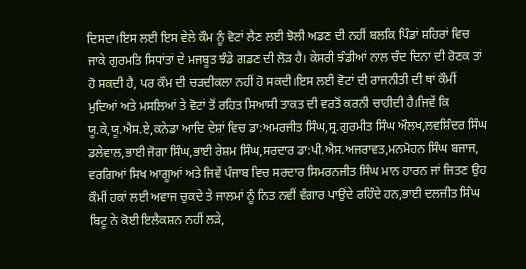ਦਿਸਦਾ।ਇਸ ਲਈ ਇਸ ਵੇਲੇ ਕੌਮ ਨੂੰ ਵੋਟਾਂ ਲੈਣ ਲਈ ਝੋਲੀ ਅਡਣ ਦੀ ਨਹੀਂ ਬਲਕਿ ਪਿੰਡਾਂ ਸ਼ਹਿਰਾਂ ਵਿਚ ਜਾਕੇ ਗੁਰਮਤਿ ਸਿਧਾਂਤਾਂ ਦੇ ਮਜਬੂਤ ਝੰਡੇ ਗਡਣ ਦੀ ਲੋੜ ਹੈ। ਕੇਸਰੀ ਝੰਡੀਆਂ ਨਾਲ ਚੰਦ ਦਿਨਾ ਦੀ ਰੋਣਕ ਤਾਂ ਹੋ ਸਕਦੀ ਹੈ, ਪਰ ਕੌਮ ਦੀ ਚੜਦੀਕਲਾ ਨਹੀਂ ਹੋ ਸਕਦੀ।ਇਸ ਲਈ ਵੋਟਾਂ ਦੀ ਰਾਜਨੀਤੀ ਦੀ ਥਾਂ ਕੌਮੀਂ ਮੁਦਿਆਂ ਅਤੇ ਮਸਲਿਆਂ ਤੇ ਵੋਟਾਂ ਤੋਂ ਰਹਿਤ ਸਿਆਸੀ ਤਾਕਤ ਦੀ ਵਰਤੋਂ ਕਰਨੀ ਚਾਹੀਦੀ ਹੈ।ਜਿਵੇਂ ਕਿ ਯੂ.ਕੇ,ਯੂ.ਐਸ.ਏ,ਕਨੇਡਾ ਆਦਿ ਦੇਸ਼ਾਂ ਵਿਚ ਡਾ:ਅਮਰਜੀਤ ਸਿੰਘ,ਸ੍ਰ.ਗੁਰਮੀਤ ਸਿੰਘ ਔਲਖ,ਲਵਸ਼ਿੰਦਰ ਸਿੰਘ ਡਲੇਵਾਲ,ਭਾਈ ਜੋਗਾ ਸਿੰਘ,ਭਾਈ ਰੇਸ਼ਮ ਸਿੰਘ,ਸਰਦਾਰ ਡਾ:ਪੀ.ਐਸ.ਅਜਰਾਵਤ,ਮਨਮੋਹਨ ਸਿੰਘ ਬਜਾਜ, ਵਰਗਿਆਂ ਸਿਖ ਆਗੂਆਂ ਅਤੇ ਜਿਵੇਂ ਪੰਜਾਬ ਵਿਚ ਸਰਦਾਰ ਸਿਮਰਨਜੀਤ ਸਿੰਘ ਮਾਨ ਹਾਰਨ ਜਾਂ ਜਿਤਣ ਉਹ ਕੌਮੀਂ ਹਕਾਂ ਲਈ ਅਵਾਜ ਚੁਕਦੇ ਤੇ ਜਾਲਮਾਂ ਨੂੰ ਨਿਤ ਨਵੀਂ ਵੰਗਾਰ ਪਾਉਂਦੇ ਰਹਿੰਦੇ ਹਨ,ਭਾਈ ਦਲਜੀਤ ਸਿੰਘ ਬਿਟੂ ਨੇ ਕੋਈ ਇਲੈਕਸ਼ਨ ਨਹੀਂ ਲੜੇ,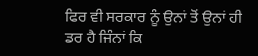ਫਿਰ ਵੀ ਸਰਕਾਰ ਨੂੰ ਉਨਾਂ ਤੋਂ ਉਨਾਂ ਹੀ ਡਰ ਹੈ ਜਿੰਨਾਂ ਕਿ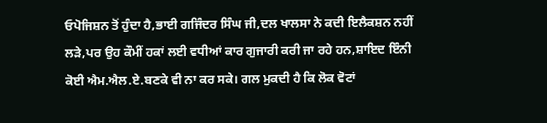ਓਪੋਜਿਸ਼ਨ ਤੋਂ ਹੁੰਦਾ ਹੈ,ਭਾਈ ਗਜਿੰਦਰ ਸਿੰਘ ਜੀ,ਦਲ ਖਾਲਸਾ ਨੇ ਕਦੀ ਇਲੈਕਸ਼ਨ ਨਹੀਂ ਲੜੇ,ਪਰ ਉਹ ਕੌਮੀਂ ਹਕਾਂ ਲਈ ਵਧੀਆਂ ਕਾਰ ਗੁਜਾਰੀ ਕਰੀ ਜਾ ਰਹੇ ਹਨ,ਸ਼ਾਇਦ ਇੰਨੀ ਕੋਈ ਐਮ.ਐਲ.ਏ.ਬਣਕੇ ਵੀ ਨਾ ਕਰ ਸਕੇ। ਗਲ ਮੁਕਦੀ ਹੈ ਕਿ ਲੋਕ ਵੋਟਾਂ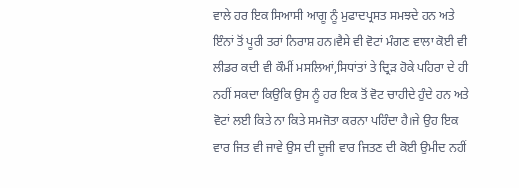ਵਾਲੇ ਹਰ ਇਕ ਸਿਆਸੀ ਆਗੂ ਨੂੰ ਮੁਫਾਦਪ੍ਰਸਤ ਸਮਝਦੇ ਹਨ ਅਤੇ ਇੰਨਾਂ ਤੋਂ ਪੂਰੀ ਤਰਾਂ ਨਿਰਾਸ਼ ਹਨ।ਵੈਸੇ ਵੀ ਵੋਟਾਂ ਮੰਗਣ ਵਾਲਾ ਕੋਈ ਵੀ ਲੀਡਰ ਕਦੀ ਵੀ ਕੌਮੀਂ ਮਸਲਿਆਂ,ਸਿਧਾਂਤਾਂ ਤੇ ਦ੍ਰਿੜ ਹੋਕੇ ਪਹਿਰਾ ਦੇ ਹੀ ਨਹੀਂ ਸਕਦਾ ਕਿਉਕਿ ਉਸ ਨੂੰ ਹਰ ਇਕ ਤੋਂ ਵੋਟ ਚਾਹੀਦੇ ਹੁੰਦੇ ਹਨ ਅਤੇ ਵੋਟਾਂ ਲਈ ਕਿਤੇ ਨਾ ਕਿਤੇ ਸਮਜੋਤਾ ਕਰਨਾ ਪਹਿੰਦਾ ਹੈ।ਜੇ ਉਹ ਇਕ ਵਾਰ ਜਿਤ ਵੀ ਜਾਵੇ ਉਸ ਦੀ ਦੂਜੀ ਵਾਰ ਜਿਤਣ ਦੀ ਕੋਈ ਉਮੀਦ ਨਹੀਂ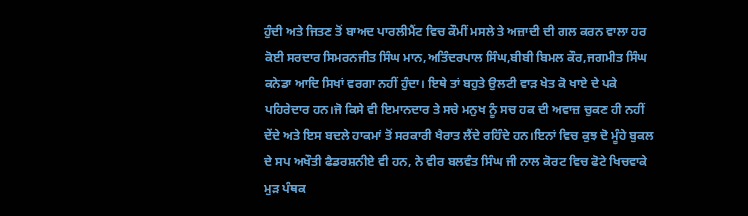ਹੁੰਦੀ ਅਤੇ ਜਿਤਣ ਤੋਂ ਬਾਅਦ ਪਾਰਲੀਮੈਂਟ ਵਿਚ ਕੌਮੀਂ ਮਸਲੇ ਤੇ ਅਜ਼ਾਦੀ ਦੀ ਗਲ ਕਰਨ ਵਾਲਾ ਹਰ ਕੋਈ ਸਰਦਾਰ ਸਿਮਰਨਜੀਤ ਸਿੰਘ ਮਾਨ,ਅਤਿੰਦਰਪਾਲ ਸਿੰਘ,ਬੀਬੀ ਬਿਮਲ ਕੌਰ,ਜਗਮੀਤ ਸਿੰਘ ਕਨੇਡਾ ਆਦਿ ਸਿਖਾਂ ਵਰਗਾ ਨਹੀਂ ਹੁੰਦਾ। ਇਥੇ ਤਾਂ ਬਹੁਤੇ ਉਲਟੀ ਵਾੜ ਖੇਤ ਕੋ ਖਾਏ ਦੇ ਪਕੇ ਪਹਿਰੇਦਾਰ ਹਨ।ਜੋ ਕਿਸੇ ਵੀ ਇਮਾਨਦਾਰ ਤੇ ਸਚੇ ਮਨੁਖ ਨੂੰ ਸਚ ਹਕ ਦੀ ਅਵਾਜ਼ ਚੁਕਣ ਹੀ ਨਹੀਂ ਦੇਂਦੇ ਅਤੇ ਇਸ ਬਦਲੇ ਹਾਕਮਾਂ ਤੋਂ ਸਰਕਾਰੀ ਖੈਰਾਤ ਲੈਂਦੇ ਰਹਿੰਦੇ ਹਨ।ਇਨਾਂ ਵਿਚ ਕੁਝ ਦੋ ਮੂੰਹੇ ਬੁਕਲ ਦੇ ਸਪ ਅਖੌਤੀ ਫੈਡਰਸ਼ਨੀਏ ਵੀ ਹਨ, ਨੇ ਵੀਰ ਬਲਵੰਤ ਸਿੰਘ ਜੀ ਨਾਲ ਕੋਰਟ ਵਿਚ ਫੋਟੇ ਖਿਚਵਾਕੇ ਮੁੜ ਪੰਥਕ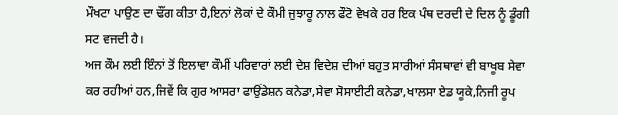ਮੌਖਟਾ ਪਾਉਣ ਦਾ ਢੌਂਗ ਕੀਤਾ ਹੈ,ਇਨਾਂ ਲੋਕਾਂ ਦੇ ਕੌਮੀ ਜੁਝਾਰੂ ਨਾਲ ਫੌਟੋ ਵੇਖਕੇ ਹਰ ਇਕ ਪੰਥ ਦਰਦੀ ਦੇ ਦਿਲ ਨੂੰ ਡੂੰਗੀ ਸਟ ਵਜਦੀ ਹੈ।
ਅਜ ਕੌਮ ਲਈ ਇੰਨਾਂ ਤੋਂ ਇਲਾਵਾ ਕੌਮੀਂ ਪਰਿਵਾਰਾਂ ਲਈ ਦੇਸ਼ ਵਿਦੇਸ਼ ਦੀਆਂ ਬਹੁਤ ਸਾਰੀਆਂ ਸੰਸਥਾਵਾਂ ਵੀ ਬਾਖੂਬ ਸੇਵਾ ਕਰ ਰਹੀਆਂ ਹਨ,ਜਿਵੇਂ ਕਿ ਗੁਰ ਆਸਰਾ ਫਾਉਂਡੇਸ਼ਨ ਕਨੇਡਾ,ਸੇਵਾ ਸੋਸਾਈਟੀ ਕਨੇਡਾ,ਖਾਲਸਾ ਏਡ ਯੂਕੇ,ਨਿਜੀ ਰੂਪ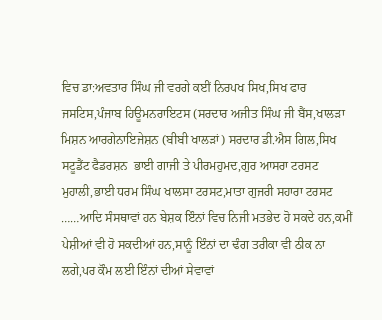ਵਿਚ ਡਾ:ਅਵਤਾਰ ਸਿੰਘ ਜੀ ਵਰਗੇ ਕਈਂ ਨਿਰਪਖ ਸਿਖ,ਸਿਖ ਫਾਰ ਜਸਟਿਸ,ਪੰਜਾਬ ਹਿਊਮਨਰਾਇਟਸ (ਸਰਦਾਰ ਅਜੀਤ ਸਿੰਘ ਜੀ ਬੈਂਸ,ਖਾਲੜਾ ਮਿਸ਼ਨ ਆਰਗੇਨਾਇਜੇਸ਼ਨ (ਬੀਬੀ ਖਾਲੜਾਂ) ਸਰਦਾਰ ਡੀ.ਐਸ ਗਿਲ,ਸਿਖ ਸਟੂਡੈਂਟ ਫੈਡਰਸ਼ਨ  ਭਾਈ ਗਾਜੀ ਤੇ ਪੀਰਮਹੁਮਦ,ਗੁਰ ਆਸਰਾ ਟਰਸਟ ਮੁਹਾਲੀ,ਭਾਈ ਧਰਮ ਸਿੰਘ ਖਾਲਸਾ ਟਰਸਟ,ਮਾਤਾ ਗੁਜਰੀ ਸਹਾਰਾ ਟਰਸਟ ……ਆਦਿ ਸੰਸਥਾਵਾਂ ਹਨ ਬੇਸ਼ਕ ਇੰਨਾਂ ਵਿਚ ਨਿਜੀ ਮਤਭੇਦ ਹੋ ਸਕਦੇ ਹਨ,ਕਮੀਂ ਪੇਸ਼ੀਆਂ ਵੀ ਹੋ ਸਕਦੀਆਂ ਹਨ,ਸਾਨੂੰ ਇੰਨਾਂ ਦਾ ਢੰਗ ਤਰੀਕਾ ਵੀ ਠੀਕ ਨਾ ਲਗੇ,ਪਰ ਕੌਮ ਲਈ ਇੰਨਾਂ ਦੀਆਂ ਸੇਵਾਵਾਂ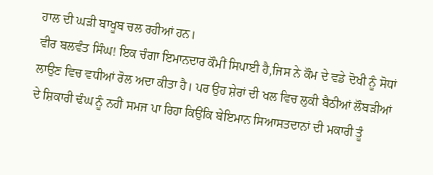ਹਾਲ ਦੀ ਘੜੀ ਬਾਖੂਬ ਚਲ ਰਹੀਆਂ ਹਨ।
ਵੀਰ ਬਲਵੰਤ ਸਿੰਘ! ਇਕ ਚੰਗਾ ਇਮਾਨਦਾਰ ਕੌਮੀਂ ਸਿਪਾਈ ਹੈ,ਜਿਸ ਨੇ ਕੌਮ ਦੇ ਵਡੇ ਦੋਖੀ ਨੂੰ ਸੋਧਾਂ ਲਾਉਣ ਵਿਚ ਵਧੀਆਂ ਰੋਲ ਅਦਾ ਕੀਤਾ ਹੈ। ਪਰ ਉਹ ਸ਼ੇਰਾਂ ਦੀ ਖਲ ਵਿਚ ਲੁਕੀ ਬੈਠੀਆਂ ਲੌਬੜੀਆਂ ਦੇ ਸ਼ਿਕਾਰੀ ਢੰਘ ਨੂੰ ਨਹੀਂ ਸਮਜ ਪਾ ਰਿਹਾ ਕਿਉਂਕਿ ਬੇਇਮਾਨ ਸਿਆਸਤਦਾਨਾਂ ਦੀ ਮਕਾਰੀ ਤੂੰ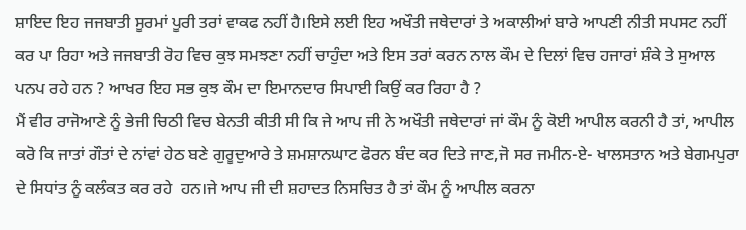ਸ਼ਾਇਦ ਇਹ ਜਜਬਾਤੀ ਸੂਰਮਾਂ ਪੂਰੀ ਤਰਾਂ ਵਾਕਫ ਨਹੀਂ ਹੈ।ਇਸੇ ਲਈ ਇਹ ਅਖੌਤੀ ਜਥੇਦਾਰਾਂ ਤੇ ਅਕਾਲੀਆਂ ਬਾਰੇ ਆਪਣੀ ਨੀਤੀ ਸਪਸਟ ਨਹੀਂ ਕਰ ਪਾ ਰਿਹਾ ਅਤੇ ਜਜਬਾਤੀ ਰੋਹ ਵਿਚ ਕੁਝ ਸਮਝਣਾ ਨਹੀਂ ਚਾਹੁੰਦਾ ਅਤੇ ਇਸ ਤਰਾਂ ਕਰਨ ਨਾਲ ਕੌਮ ਦੇ ਦਿਲਾਂ ਵਿਚ ਹਜਾਰਾਂ ਸ਼ੰਕੇ ਤੇ ਸੁਆਲ ਪਨਪ ਰਹੇ ਹਨ ? ਆਖਰ ਇਹ ਸਭ ਕੁਝ ਕੌਮ ਦਾ ਇਮਾਨਦਾਰ ਸਿਪਾਈ ਕਿਉਂ ਕਰ ਰਿਹਾ ਹੈ ?
ਮੈਂ ਵੀਰ ਰਾਜੋਆਣੇ ਨੂੰ ਭੇਜੀ ਚਿਠੀ ਵਿਚ ਬੇਨਤੀ ਕੀਤੀ ਸੀ ਕਿ ਜੇ ਆਪ ਜੀ ਨੇ ਅਖੌਤੀ ਜਥੇਦਾਰਾਂ ਜਾਂ ਕੌਮ ਨੂੰ ਕੋਈ ਆਪੀਲ ਕਰਨੀ ਹੈ ਤਾਂ, ਆਪੀਲ ਕਰੋ ਕਿ ਜਾਤਾਂ ਗੌਤਾਂ ਦੇ ਨਾਂਵਾਂ ਹੇਠ ਬਣੇ ਗੁਰੂਦੁਆਰੇ ਤੇ ਸ਼ਮਸ਼ਾਨਘਾਟ ਫੋਰਨ ਬੰਦ ਕਰ ਦਿਤੇ ਜਾਣ,ਜੋ ਸਰ ਜਮੀਨ-ਏ- ਖਾਲਸਤਾਨ ਅਤੇ ਬੇਗਮਪੁਰਾ ਦੇ ਸਿਧਾਂਤ ਨੂੰ ਕਲੰਕਤ ਕਰ ਰਹੇ  ਹਨ।ਜੇ ਆਪ ਜੀ ਦੀ ਸ਼ਹਾਦਤ ਨਿਸਚਿਤ ਹੈ ਤਾਂ ਕੌਮ ਨੂੰ ਆਪੀਲ ਕਰਨਾ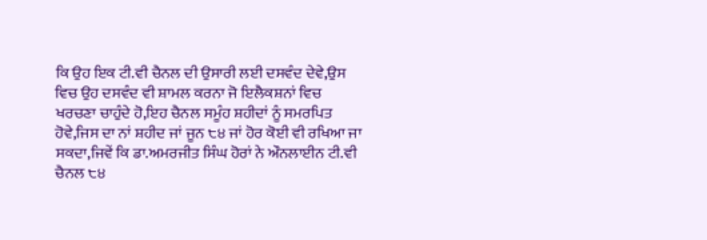ਕਿ ਉਹ ਇਕ ਟੀ.ਵੀ ਚੈਨਲ ਦੀ ਉਸਾਰੀ ਲਈ ਦਸਵੰਦ ਦੇਵੇ,ਉਸ ਵਿਚ ਉਹ ਦਸਵੰਦ ਵੀ ਸ਼ਾਮਲ ਕਰਨਾ ਜੋ ਇਲੈਕਸ਼ਨਾਂ ਵਿਚ ਖਰਚਣਾ ਚਾਹੁੰਦੇ ਹੋ,ਇਹ ਚੈਨਲ ਸਮੂੰਹ ਸ਼ਹੀਦਾਂ ਨੂੰ ਸਮਰਪਿਤ ਹੋਵੇ,ਜਿਸ ਦਾ ਨਾਂ ਸ਼ਹੀਦ ਜਾਂ ਜੂਨ ੮੪ ਜਾਂ ਹੋਰ ਕੋਈ ਵੀ ਰਖਿਆ ਜਾ ਸਕਦਾ,ਜਿਵੇਂ ਕਿ ਡਾ.ਅਮਰਜੀਤ ਸਿੰਘ ਹੋਰਾਂ ਨੇ ਔਨਲਾਈਨ ਟੀ.ਵੀ ਚੈਨਲ ੮੪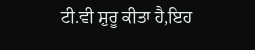ਟੀ.ਵੀ ਸ਼ੁਰੂ ਕੀਤਾ ਹੈ,ਇਹ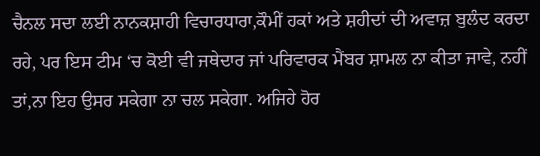ਚੈਨਲ ਸਦਾ ਲਈ ਨਾਨਕਸ਼ਾਹੀ ਵਿਚਾਰਧਾਰਾ,ਕੌਮੀਂ ਹਕਾਂ ਅਤੇ ਸ਼ਹੀਦਾਂ ਦੀ ਅਵਾਜ਼ ਬੁਲੰਦ ਕਰਦਾ ਰਹੇ, ਪਰ ਇਸ ਟੀਮ ‘ਚ ਕੋਈ ਵੀ ਜਥੇਦਾਰ ਜਾਂ ਪਰਿਵਾਰਕ ਮੈਂਬਰ ਸ਼ਾਮਲ ਨਾ ਕੀਤਾ ਜਾਵੇ, ਨਹੀਂ ਤਾਂ,ਨਾ ਇਹ ਉਸਰ ਸਕੇਗਾ ਨਾ ਚਲ ਸਕੇਗਾ. ਅਜਿਹੇ ਹੋਰ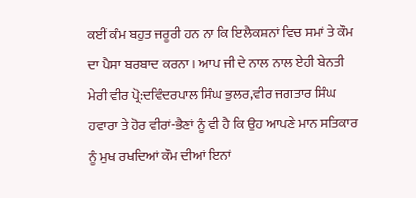ਕਈਂ ਕੰਮ ਬਹੁਤ ਜਰੂਰੀ ਹਨ ਨਾ ਕਿ ਇਲੈਕਸ਼ਨਾਂ ਵਿਚ ਸਮਾਂ ਤੇ ਕੌਮ ਦਾ ਪੈਸਾ ਬਰਬਾਦ ਕਰਨਾ। ਆਪ ਜੀ ਦੇ ਨਾਲ ਨਾਲ ਏਹੀ ਬੇਨਤੀ ਮੇਰੀ ਵੀਰ ਪ੍ਰੋ:ਦਵਿੰਦਰਪਾਲ ਸਿੰਘ ਭੁਲਰ,ਵੀਰ ਜਗਤਾਰ ਸਿੰਘ ਹਵਾਰਾ ਤੇ ਹੋਰ ਵੀਰਾਂ-ਭੈਣਾਂ ਨੂੰ ਵੀ ਹੈ ਕਿ ਉਹ ਆਪਣੇ ਮਾਨ ਸਤਿਕਾਰ ਨੂੰ ਮੁਖ ਰਖਦਿਆਂ ਕੌਮ ਦੀਆਂ ਇਨਾਂ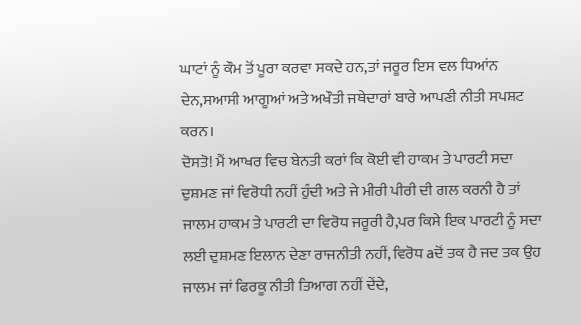ਘਾਟਾਂ ਨੂੰ ਕੌਮ ਤੋਂ ਪੂਰਾ ਕਰਵਾ ਸਕਦੇ ਹਨ,ਤਾਂ ਜਰੂਰ ਇਸ ਵਲ ਧਿਆਂਨ ਦੇਨ,ਸਆਸੀ ਆਗੂਆਂ ਅਤੇ ਅਖੌਤੀ ਜਥੇਦਾਰਾਂ ਬਾਰੇ ਆਪਣੀ ਨੀਤੀ ਸਪਸ਼ਟ ਕਰਨ।
ਦੋਸਤੋ! ਮੈਂ ਆਖਰ ਵਿਚ ਬੇਨਤੀ ਕਰਾਂ ਕਿ ਕੋਈ ਵੀ ਹਾਕਮ ਤੇ ਪਾਰਟੀ ਸਦਾ ਦੁਸ਼ਮਣ ਜਾਂ ਵਿਰੋਧੀ ਨਹੀਂ ਹੁੰਦੀ ਅਤੇ ਜੇ ਮੀਰੀ ਪੀਰੀ ਦੀ ਗਲ ਕਰਨੀ ਹੈ ਤਾਂ ਜਾਲਮ ਹਾਕਮ ਤੇ ਪਾਰਟੀ ਦਾ ਵਿਰੋਧ ਜਰੂਰੀ ਹੈ,ਪਰ ਕਿਸੇ ਇਕ ਪਾਰਟੀ ਨੂੰ ਸਦਾ ਲਈ ਦੁਸ਼ਮਣ ਇਲਾਨ ਦੇਣਾ ਰਾਜਨੀਤੀ ਨਹੀਂ, ਵਿਰੋਧ aਦੋਂ ਤਕ ਹੈ ਜਦ ਤਕ ਉਹ ਜਾਲਮ ਜਾਂ ਫਿਰਕੂ ਨੀਤੀ ਤਿਆਗ ਨਹੀਂ ਦੇਂਦੇ,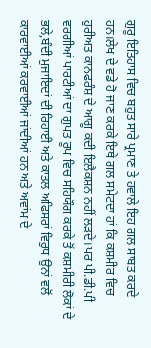ਗੁਰੂ ਇਤਿਹਾਸ ਵਿਚ ਬਹੁਤ ਸਾਰੇ ਪ੍ਰਮਾਣ ਤੇ ਹਵਾਲੇ ਇਹ ਗਲ ਸਾਬਤ ਕਰਦੇ ਹਨ।ਲੇਖ ਦੇ ਵਡੇ ਹੋ ਜਾਣ ਕਰਕੇ ਇਥੇ ਗਲ ਸਮੇਟਦਾ ਹਾਂ ਕਿ ਕਸ਼ਮੀਰ ਵਿਚ ਹੁਰੀਅਤ ਕਾਨਫਰੰਸ਼ ਦੇ ਆਗੂ ਕਦੀ ਇਲੈਕਸ਼ਨ ਨਹੀਂ ਲੜਦੇ।ਪਰ ਪੀ.ਡੀ.ਪੀ ਵਰਗੀਆਂ ਪਾਰਟੀਆਂ ਦਾ ਗੁਪਤ ਰੂਪ ਵਿਚ ਸਹਿਯੌਗ ਕਰਕੇ ਤੋਂ ਕਸ਼ਮੀਰੀ ਲੋਕਾਂ ਦੇ ਭਲੇ,ਬੰਦੀ ਮੁਜਾਇਦਾਂ ਦੀ ਰਿਹਾਈ ਅਤੇ ਕਾਤਲ ਅਫਿਸਰਾਂ ਵਿਰੁਧ ਉਨਾਂ ਵਲੋਂ ਕਾਰਵਾਈਆਂ ਕਰਵਾਈਆਂ ਜਾਂਦੀਆਂ ਹਨ ਅਤੇ ਅਵਾਂਮ ਦੇ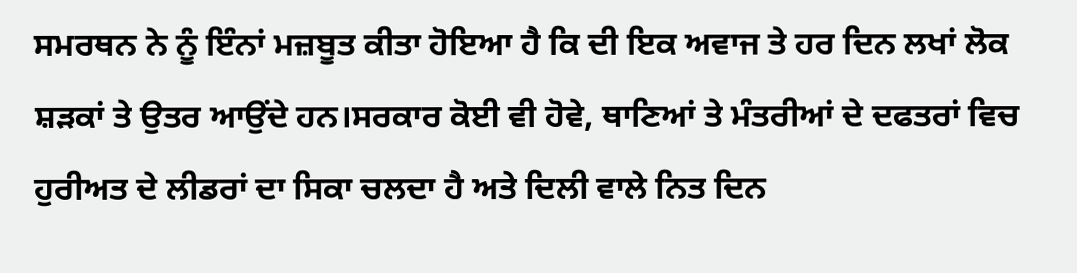ਸਮਰਥਨ ਨੇ ਨੂੰ ਇੰਨਾਂ ਮਜ਼ਬੂਤ ਕੀਤਾ ਹੋਇਆ ਹੈ ਕਿ ਦੀ ਇਕ ਅਵਾਜ ਤੇ ਹਰ ਦਿਨ ਲਖਾਂ ਲੋਕ ਸ਼ੜਕਾਂ ਤੇ ਉਤਰ ਆਉਂਦੇ ਹਨ।ਸਰਕਾਰ ਕੋਈ ਵੀ ਹੋਵੇ, ਥਾਣਿਆਂ ਤੇ ਮੰਤਰੀਆਂ ਦੇ ਦਫਤਰਾਂ ਵਿਚ ਹੁਰੀਅਤ ਦੇ ਲੀਡਰਾਂ ਦਾ ਸਿਕਾ ਚਲਦਾ ਹੈ ਅਤੇ ਦਿਲੀ ਵਾਲੇ ਨਿਤ ਦਿਨ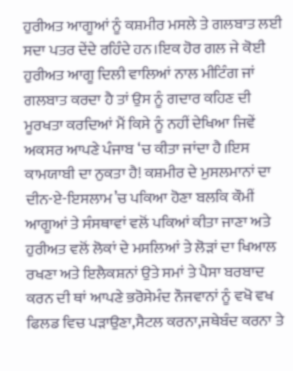ਹੁਰੀਅਤ ਆਗੂਆਂ ਨੂੰ ਕਸ਼ਮੀਰ ਮਸਲੇ ਤੇ ਗਲਬਾਤ ਲਈ ਸਦਾ ਪਤਰ ਦੇਂਦੇ ਰਹਿੰਦੇ ਹਨ।ਇਕ ਹੋਰ ਗਲ ਜੇ ਕੋਈ ਹੁਰੀਅਤ ਆਗੂ ਦਿਲੀ ਵਾਲਿਆਂ ਨਾਲ ਮੀਟਿੰਗ ਜਾਂ ਗਲਬਾਤ ਕਰਦਾ ਹੈ ਤਾਂ ਉਸ ਨੂੰ ਗਦਾਰ ਕਹਿਣ ਦੀ ਮੂਰਖਤਾ ਕਰਦਿਆਂ ਮੈਂ ਕਿਸੇ ਨੂੰ ਨਹੀਂ ਦੇਖਿਆ ਜਿਵੇਂ ਅਕਸਰ ਆਪਣੇ ਪੰਜਾਬ ‘ਚ ਕੀਤਾ ਜਾਂਦਾ ਹੈ।ਇਸ ਕਾਮਯਾਬੀ ਦਾ ਨੁਕਤਾ ਹੈ! ਕਸ਼ਮੀਰ ਦੇ ਮੁਸਲਮਾਨਾਂ ਦਾ ਦੀਨ-ਏ-ਇਸਲਾਮ’ਚ ਪਕਿਆ ਹੋਣਾ ਬਲਕਿ ਕੌਮੀਂ ਆਗੂਆਂ ਤੇ ਸੰਸਥਾਵਾਂ ਵਲੋਂ ਪਕਿਆਂ ਕੀਤਾ ਜਾਣਾ ਅਤੇ ਹੁਰੀਅਤ ਵਲੋਂ ਲੋਕਾਂ ਦੇ ਮਸਲਿਆਂ ਤੇ ਲੋੜਾਂ ਦਾ ਖਿਆਲ ਰਖਣਾ ਅਤੇ ਇਲੈਕਸ਼ਨਾਂ ਉਤੇ ਸਮਾਂ ਤੇ ਪੈਸਾ ਬਰਬਾਦ ਕਰਨ ਦੀ ਥਾਂ ਆਪਣੇ ਭਰੋਸੇਮੰਦ ਨੌਜਵਾਨਾਂ ਨੂੰ ਵਖੋ ਵਖ ਫਿਲਡ ਵਿਚ ਪੜਾਉਣਾ,ਸੈਟਲ ਕਰਨਾ,ਜਥੇਬੰਦ ਕਰਨਾ ਤੇ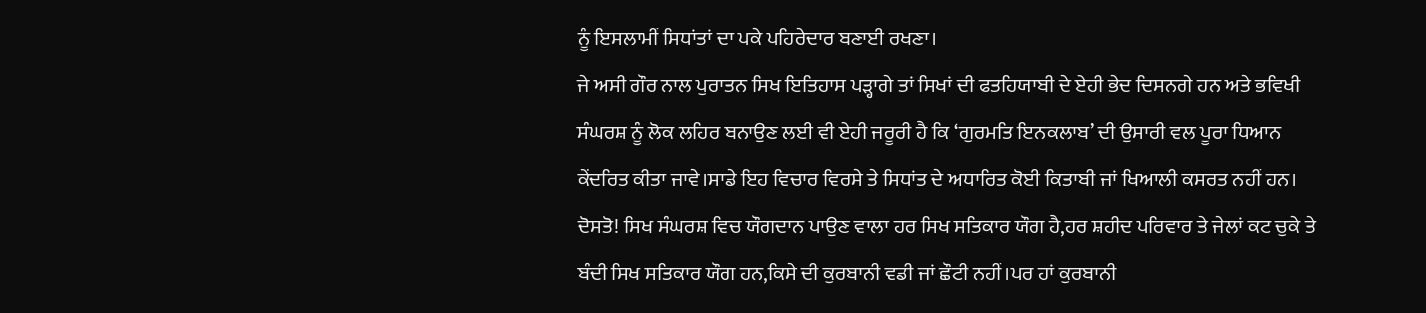ਨੂੰ ਇਸਲਾਮੀਂ ਸਿਧਾਂਤਾਂ ਦਾ ਪਕੇ ਪਹਿਰੇਦਾਰ ਬਣਾਈ ਰਖਣਾ।
ਜੇ ਅਸੀ ਗੌਰ ਨਾਲ ਪੁਰਾਤਨ ਸਿਖ ਇਤਿਹਾਸ ਪੜ੍ਹਾਗੇ ਤਾਂ ਸਿਖਾਂ ਦੀ ਫਤਹਿਯਾਬੀ ਦੇ ਏਹੀ ਭੇਦ ਦਿਸਨਗੇ ਹਨ ਅਤੇ ਭਵਿਖੀ ਸੰਘਰਸ਼ ਨੂੰ ਲੋਕ ਲਹਿਰ ਬਨਾਉਣ ਲਈ ਵੀ ਏਹੀ ਜਰੂਰੀ ਹੈ ਕਿ ‘ਗੁਰਮਤਿ ਇਨਕਲਾਬ’ ਦੀ ਉਸਾਰੀ ਵਲ ਪੂਰਾ ਧਿਆਨ ਕੇਂਦਰਿਤ ਕੀਤਾ ਜਾਵੇ।ਸਾਡੇ ਇਹ ਵਿਚਾਰ ਵਿਰਸੇ ਤੇ ਸਿਧਾਂਤ ਦੇ ਅਧਾਰਿਤ ਕੋਈ ਕਿਤਾਬੀ ਜਾਂ ਖਿਆਲੀ ਕਸਰਤ ਨਹੀਂ ਹਨ।
ਦੋਸਤੋ! ਸਿਖ ਸੰਘਰਸ਼ ਵਿਚ ਯੌਗਦਾਨ ਪਾਉਣ ਵਾਲਾ ਹਰ ਸਿਖ ਸਤਿਕਾਰ ਯੌਗ ਹੈ,ਹਰ ਸ਼ਹੀਦ ਪਰਿਵਾਰ ਤੇ ਜੇਲਾਂ ਕਟ ਚੁਕੇ ਤੇ ਬੰਦੀ ਸਿਖ ਸਤਿਕਾਰ ਯੌਗ ਹਨ,ਕਿਸੇ ਦੀ ਕੁਰਬਾਨੀ ਵਡੀ ਜਾਂ ਛੌਟੀ ਨਹੀਂ।ਪਰ ਹਾਂ ਕੁਰਬਾਨੀ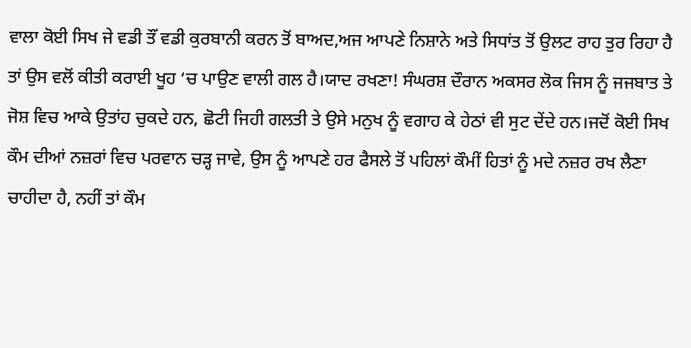ਵਾਲਾ ਕੋਈ ਸਿਖ ਜੇ ਵਡੀ ਤੌਂ ਵਡੀ ਕੁਰਬਾਨੀ ਕਰਨ ਤੋਂ ਬਾਅਦ,ਅਜ ਆਪਣੇ ਨਿਸ਼ਾਨੇ ਅਤੇ ਸਿਧਾਂਤ ਤੋਂ ਉਲਟ ਰਾਹ ਤੁਰ ਰਿਹਾ ਹੈ ਤਾਂ ਉਸ ਵਲੋਂ ਕੀਤੀ ਕਰਾਈ ਖੂਹ ‘ਚ ਪਾਉਣ ਵਾਲੀ ਗਲ ਹੈ।ਯਾਦ ਰਖਣਾ! ਸੰਘਰਸ਼ ਦੌਰਾਨ ਅਕਸਰ ਲੋਕ ਜਿਸ ਨੂੰ ਜਜਬਾਤ ਤੇ ਜੋਸ਼ ਵਿਚ ਆਕੇ ਉਤਾਂਹ ਚੁਕਦੇ ਹਨ, ਛੋਟੀ ਜਿਹੀ ਗਲਤੀ ਤੇ ਉਸੇ ਮਨੁਖ ਨੂੰ ਵਗਾਹ ਕੇ ਹੇਠਾਂ ਵੀ ਸੁਟ ਦੇਂਦੇ ਹਨ।ਜਦੋਂ ਕੋਈ ਸਿਖ ਕੌਮ ਦੀਆਂ ਨਜ਼ਰਾਂ ਵਿਚ ਪਰਵਾਨ ਚੜ੍ਹ ਜਾਵੇ, ਉਸ ਨੂੰ ਆਪਣੇ ਹਰ ਫੈਸਲੇ ਤੋਂ ਪਹਿਲਾਂ ਕੌਮੀਂ ਹਿਤਾਂ ਨੂੰ ਮਦੇ ਨਜ਼ਰ ਰਖ ਲੈਣਾ ਚਾਹੀਦਾ ਹੈ, ਨਹੀਂ ਤਾਂ ਕੌਮ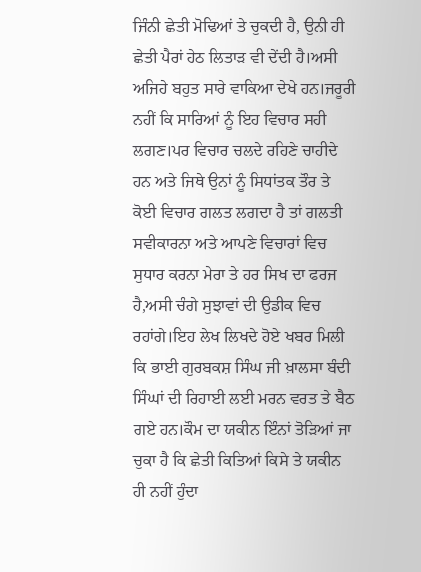ਜਿੰਨੀ ਛੇਤੀ ਮੋਢਿਆਂ ਤੇ ਚੁਕਦੀ ਹੈ, ਉਨੀ ਹੀ ਛੇਤੀ ਪੈਰਾਂ ਹੇਠ ਲਿਤਾੜ ਵੀ ਦੇਂਦੀ ਹੈ।ਅਸੀ ਅਜਿਹੇ ਬਹੁਤ ਸਾਰੇ ਵਾਕਿਆ ਦੇਖੇ ਹਨ।ਜਰੂਰੀ ਨਹੀਂ ਕਿ ਸਾਰਿਆਂ ਨੂੰ ਇਹ ਵਿਚਾਰ ਸਹੀ ਲਗਣ।ਪਰ ਵਿਚਾਰ ਚਲਦੇ ਰਹਿਣੇ ਚਾਹੀਦੇ ਹਨ ਅਤੇ ਜਿਥੇ ਉਨਾਂ ਨੂੰ ਸਿਧਾਂਤਕ ਤੌਰ ਤੇ ਕੋਈ ਵਿਚਾਰ ਗਲਤ ਲਗਦਾ ਹੈ ਤਾਂ ਗਲਤੀ ਸਵੀਕਾਰਨਾ ਅਤੇ ਆਪਣੇ ਵਿਚਾਰਾਂ ਵਿਚ ਸੁਧਾਰ ਕਰਨਾ ਮੇਰਾ ਤੇ ਹਰ ਸਿਖ ਦਾ ਫਰਜ ਹੈ,ਅਸੀ ਚੰਗੇ ਸੁਝਾਵਾਂ ਦੀ ਉਡੀਕ ਵਿਚ ਰਹਾਂਗੇ।ਇਹ ਲੇਖ ਲਿਖਦੇ ਹੋਏ ਖਬਰ ਮਿਲੀ ਕਿ ਭਾਈ ਗੁਰਬਕਸ਼ ਸਿੰਘ ਜੀ ਖ਼ਾਲਸਾ ਬੰਦੀ ਸਿੰਘਾਂ ਦੀ ਰਿਹਾਈ ਲਈ ਮਰਨ ਵਰਤ ਤੇ ਬੈਠ ਗਏ ਹਨ।ਕੌਮ ਦਾ ਯਕੀਨ ਇੰਨਾਂ ਤੋੜਿਆਂ ਜਾ ਚੁਕਾ ਹੈ ਕਿ ਛੇਤੀ ਕਿਤਿਆਂ ਕਿਸੇ ਤੇ ਯਕੀਨ ਹੀ ਨਹੀਂ ਹੁੰਦਾ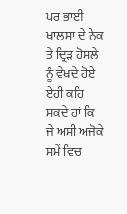ਪਰ ਭਾਈ ਖਾਲਸਾ ਦੇ ਨੇਕ ਤੇ ਦ੍ਰਿੜ ਹੋਸਲੇ ਨੂੰ ਵੇਖਦੇ ਹੋਏ ਏਹੀ ਕਹਿ ਸਕਦੇ ਹਾਂ ਕਿ ਜੇ ਅਸੀ ਅਜੋਕੇ ਸਮੇਂ ਵਿਚ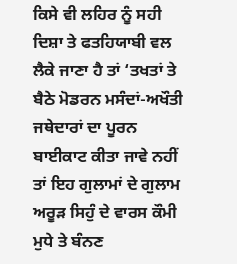ਕਿਸੇ ਵੀ ਲਹਿਰ ਨੂੰ ਸਹੀ ਦਿਸ਼ਾ ਤੇ ਫਤਹਿਯਾਬੀ ਵਲ ਲੈਕੇ ਜਾਣਾ ਹੈ ਤਾਂ ‘ਤਖਤਾਂ ਤੇ ਬੈਠੇ ਮੋਡਰਨ ਮਸੰਦਾਂ-ਅਖੌਤੀ ਜਥੇਦਾਰਾਂ ਦਾ ਪੂਰਨ ਬਾਈਕਾਟ ਕੀਤਾ ਜਾਵੇ ਨਹੀਂ ਤਾਂ ਇਹ ਗੁਲਾਮਾਂ ਦੇ ਗੁਲਾਮ ਅਰੂੜ ਸਿਹੁੰ ਦੇ ਵਾਰਸ ਕੌਮੀ ਮੁਧੇ ਤੇ ਬੰਨਣ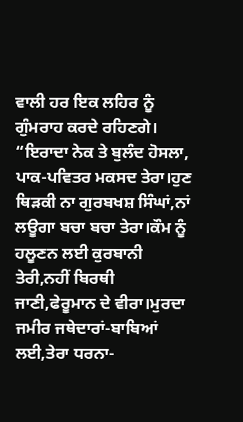ਵਾਲੀ ਹਰ ਇਕ ਲਹਿਰ ਨੂੰ ਗੁੰਮਰਾਹ ਕਰਦੇ ਰਹਿਣਗੇ।
“ਇਰਾਦਾ ਨੇਕ ਤੇ ਬੁਲੰਦ ਹੋਸਲਾ, ਪਾਕ-ਪਵਿਤਰ ਮਕਸਦ ਤੇਰਾ।ਹੁਣ ਥਿੜਕੀ ਨਾ ਗੁਰਬਖਸ਼ ਸਿੰਘਾਂ,ਨਾਂ ਲਊਗਾ ਬਚਾ ਬਚਾ ਤੇਰਾ।ਕੌਮ ਨੂੰ ਹਲੂਣਨ ਲਈ ਕੁਰਬਾਨੀ ਤੇਰੀ,ਨਹੀਂ ਬਿਰਥੀ ਜਾਣੀ,ਫੇਰੂਮਾਨ ਦੇ ਵੀਰਾ।ਮੁਰਦਾ ਜਮੀਰ ਜਥੇਦਾਰਾਂ-ਬਾਬਿਆਂ ਲਈ,ਤੇਰਾ ਧਰਨਾ-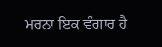ਮਰਨਾ ਇਕ ਵੰਗਾਰ ਹੈ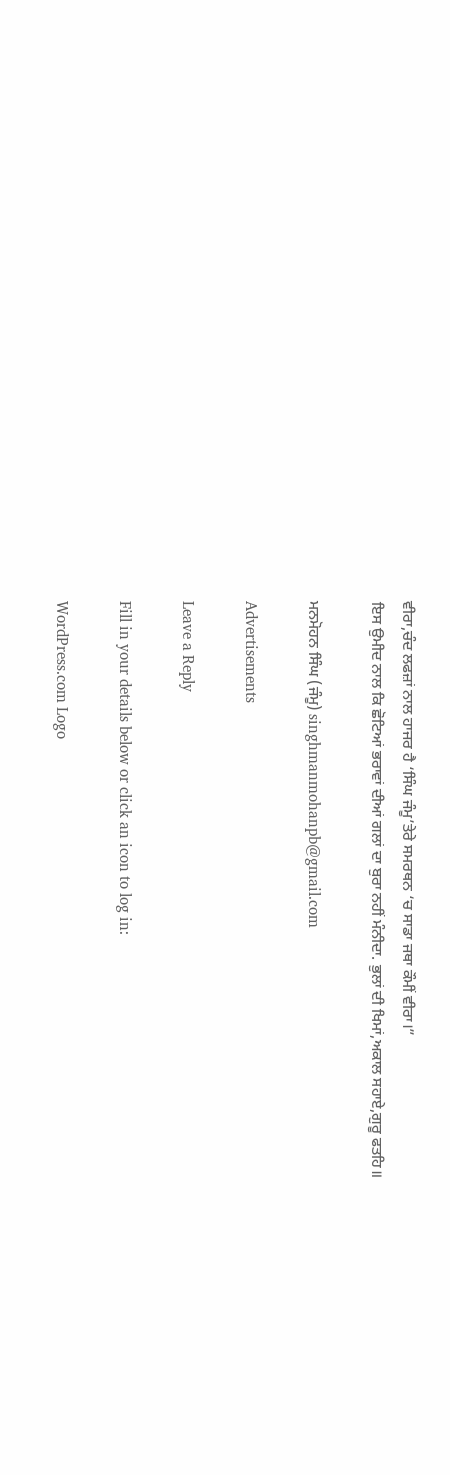ਵੀਰਾ,ਚੰਦ ਲਫਜ਼ਾਂ ਨਾਲ ਹਾਜਰ ਹੈ ‘ਸਿੰਘ ਜੰਮੂ’ਤੇਰੇ ਸਮਰਥਨ ‘ਚ ਸਾਡਾ ਜਥਾ ਕੌਮੀਂ ਵੀਰਾ।”
ਇਸ ਉਮੀਦ ਨਾਲ ਕਿ ਛੋਟਿਆਂ ਭਰਾਵਾਂ ਦੀਆਂ ਗਲਾਂ ਦਾ ਬੁਰਾ ਨਹੀਂ ਮੰਨੀਦਾ. ਭੁਲਾਂ ਦੀ ਖਿਮਾਂ,ਅਕਾਲ ਸਹਾਏ,ਗੁਰੂ ਫਤਹਿ॥

ਮਨਮੋਹਨ ਸਿੰਘ (ਜੰਮੂ) singhmanmohanpb@gmail.com

Advertisements

Leave a Reply

Fill in your details below or click an icon to log in:

WordPress.com Logo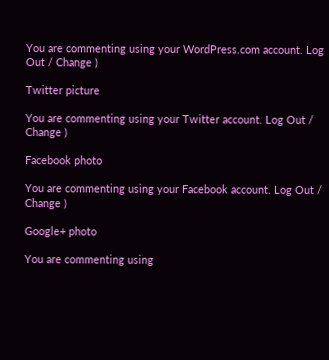You are commenting using your WordPress.com account. Log Out / Change )

Twitter picture

You are commenting using your Twitter account. Log Out / Change )

Facebook photo

You are commenting using your Facebook account. Log Out / Change )

Google+ photo

You are commenting using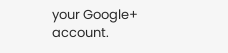your Google+ account.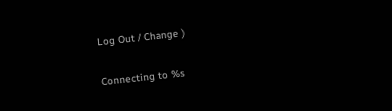Log Out / Change )

Connecting to %s